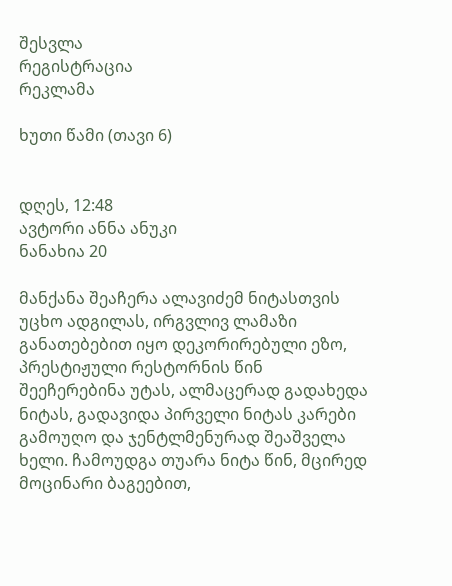შესვლა
რეგისტრაცია
რეკლამა

ხუთი წამი (თავი 6)


დღეს, 12:48
ავტორი ანნა ანუკი
ნანახია 20

მანქანა შეაჩერა ალავიძემ ნიტასთვის უცხო ადგილას, ირგვლივ ლამაზი განათებებით იყო დეკორირებული ეზო, პრესტიჟული რესტორნის წინ შეეჩერებინა უტას, ალმაცერად გადახედა ნიტას, გადავიდა პირველი ნიტას კარები გამოუღო და ჯენტლმენურად შეაშველა ხელი. ჩამოუდგა თუარა ნიტა წინ, მცირედ მოცინარი ბაგეებით,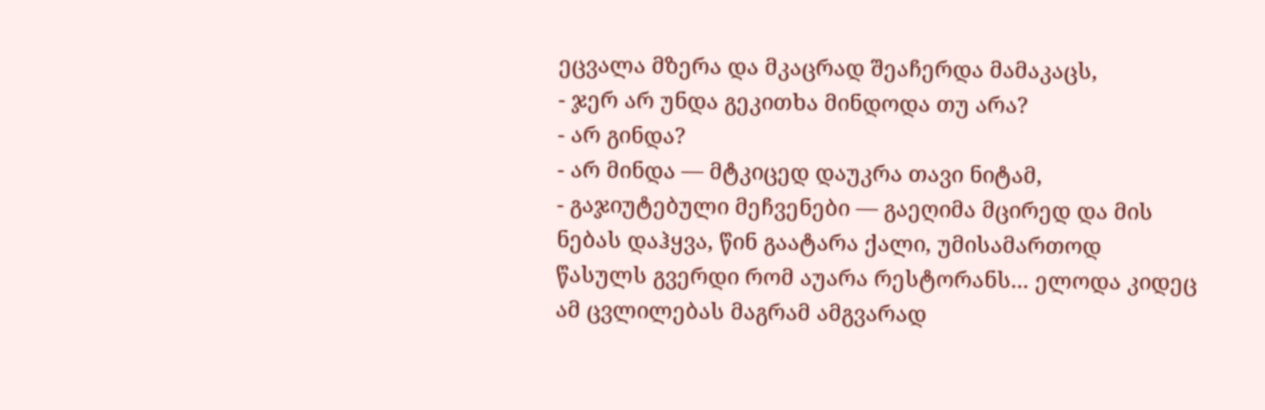ეცვალა მზერა და მკაცრად შეაჩერდა მამაკაცს,
- ჯერ არ უნდა გეკითხა მინდოდა თუ არა?
- არ გინდა?
- არ მინდა — მტკიცედ დაუკრა თავი ნიტამ,
- გაჯიუტებული მეჩვენები — გაეღიმა მცირედ და მის ნებას დაჰყვა, წინ გაატარა ქალი, უმისამართოდ წასულს გვერდი რომ აუარა რესტორანს... ელოდა კიდეც ამ ცვლილებას მაგრამ ამგვარად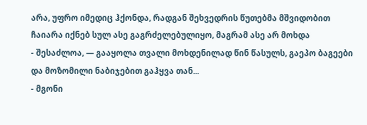არა, უფრო იმედიც ჰქონდა, რადგან შეხვედრის წუთებმა მშვიდობით ჩაიარა იქნებ სულ ასე გაგრძელებულიყო, მაგრამ ასე არ მოხდა
- შესაძლოა, — გააყოლა თვალი მოხდენილად წინ წასულს, გაეპო ბაგეები და მოზომილი ნაბიჯებით გაჰყვა თან...
- მგონი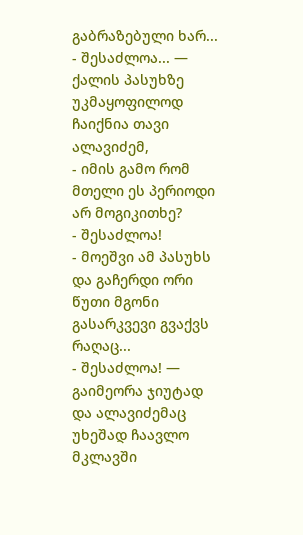გაბრაზებული ხარ...
- შესაძლოა... — ქალის პასუხზე უკმაყოფილოდ ჩაიქნია თავი ალავიძემ,
- იმის გამო რომ მთელი ეს პერიოდი არ მოგიკითხე?
- შესაძლოა!
- მოეშვი ამ პასუხს და გაჩერდი ორი წუთი მგონი გასარკვევი გვაქვს რაღაც...
- შესაძლოა! — გაიმეორა ჯიუტად და ალავიძემაც უხეშად ჩაავლო მკლავში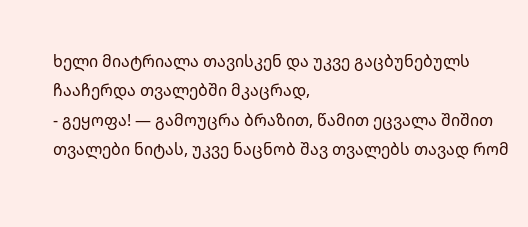ხელი მიატრიალა თავისკენ და უკვე გაცბუნებულს ჩააჩერდა თვალებში მკაცრად,
- გეყოფა! — გამოუცრა ბრაზით, წამით ეცვალა შიშით თვალები ნიტას, უკვე ნაცნობ შავ თვალებს თავად რომ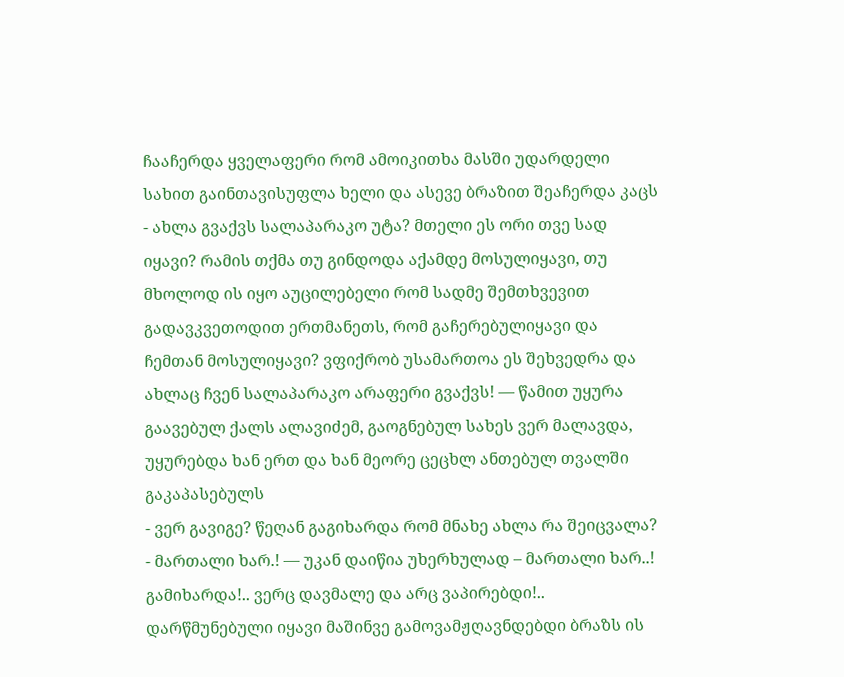ჩააჩერდა ყველაფერი რომ ამოიკითხა მასში უდარდელი სახით გაინთავისუფლა ხელი და ასევე ბრაზით შეაჩერდა კაცს
- ახლა გვაქვს სალაპარაკო უტა? მთელი ეს ორი თვე სად იყავი? რამის თქმა თუ გინდოდა აქამდე მოსულიყავი, თუ მხოლოდ ის იყო აუცილებელი რომ სადმე შემთხვევით გადავკვეთოდით ერთმანეთს, რომ გაჩერებულიყავი და ჩემთან მოსულიყავი? ვფიქრობ უსამართოა ეს შეხვედრა და ახლაც ჩვენ სალაპარაკო არაფერი გვაქვს! — წამით უყურა გაავებულ ქალს ალავიძემ, გაოგნებულ სახეს ვერ მალავდა, უყურებდა ხან ერთ და ხან მეორე ცეცხლ ანთებულ თვალში გაკაპასებულს
- ვერ გავიგე? წეღან გაგიხარდა რომ მნახე ახლა რა შეიცვალა?
- მართალი ხარ.! — უკან დაიწია უხერხულად – მართალი ხარ..! გამიხარდა!.. ვერც დავმალე და არც ვაპირებდი!.. დარწმუნებული იყავი მაშინვე გამოვამჟღავნდებდი ბრაზს ის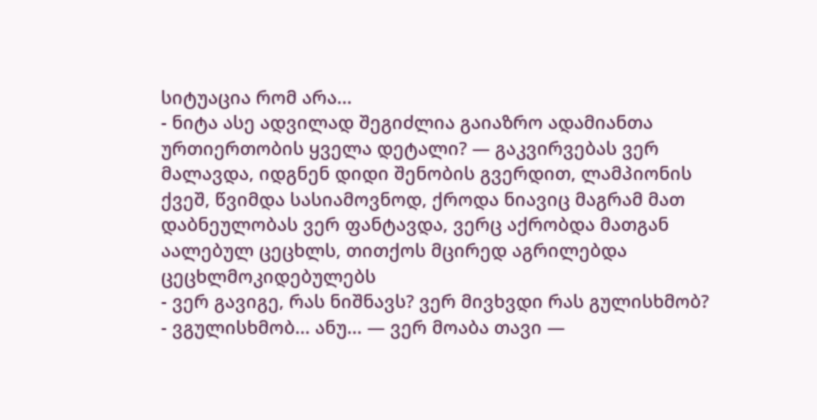სიტუაცია რომ არა...
- ნიტა ასე ადვილად შეგიძლია გაიაზრო ადამიანთა ურთიერთობის ყველა დეტალი? — გაკვირვებას ვერ მალავდა, იდგნენ დიდი შენობის გვერდით, ლამპიონის ქვეშ, წვიმდა სასიამოვნოდ, ქროდა ნიავიც მაგრამ მათ დაბნეულობას ვერ ფანტავდა, ვერც აქრობდა მათგან აალებულ ცეცხლს, თითქოს მცირედ აგრილებდა ცეცხლმოკიდებულებს
- ვერ გავიგე, რას ნიშნავს? ვერ მივხვდი რას გულისხმობ?
- ვგულისხმობ... ანუ... — ვერ მოაბა თავი —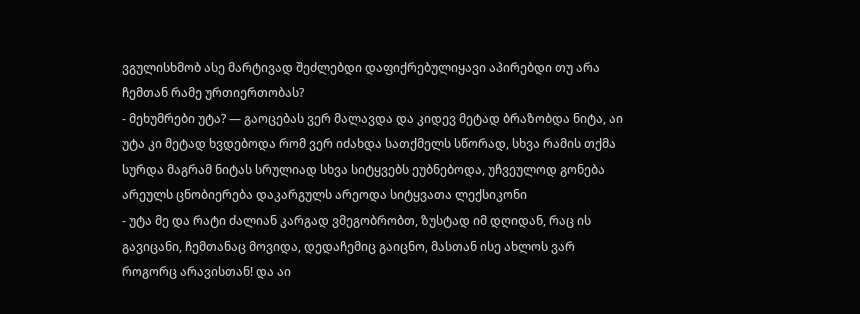ვგულისხმობ ასე მარტივად შეძლებდი დაფიქრებულიყავი აპირებდი თუ არა ჩემთან რამე ურთიერთობას?
- მეხუმრები უტა? — გაოცებას ვერ მალავდა და კიდევ მეტად ბრაზობდა ნიტა, აი უტა კი მეტად ხვდებოდა რომ ვერ იძახდა სათქმელს სწორად, სხვა რამის თქმა სურდა მაგრამ ნიტას სრულიად სხვა სიტყვებს ეუბნებოდა, უჩვეულოდ გონება არეულს ცნობიერება დაკარგულს არეოდა სიტყვათა ლექსიკონი
- უტა მე და რატი ძალიან კარგად ვმეგობრობთ, ზუსტად იმ დღიდან, რაც ის გავიცანი, ჩემთანაც მოვიდა, დედაჩემიც გაიცნო, მასთან ისე ახლოს ვარ როგორც არავისთან! და აი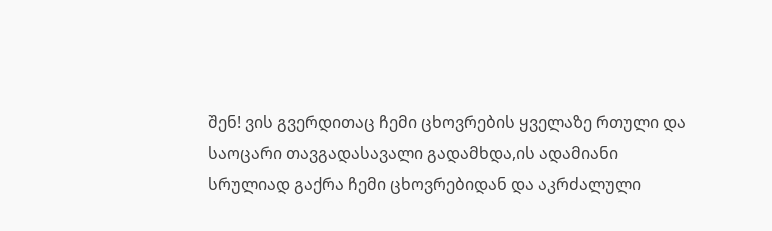შენ! ვის გვერდითაც ჩემი ცხოვრების ყველაზე რთული და საოცარი თავგადასავალი გადამხდა,ის ადამიანი სრულიად გაქრა ჩემი ცხოვრებიდან და აკრძალული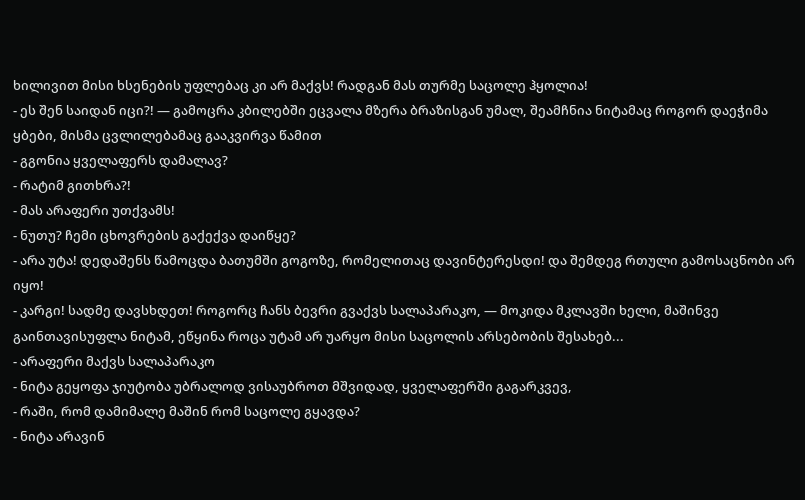ხილივით მისი ხსენების უფლებაც კი არ მაქვს! რადგან მას თურმე საცოლე ჰყოლია!
- ეს შენ საიდან იცი?! — გამოცრა კბილებში ეცვალა მზერა ბრაზისგან უმალ, შეამჩნია ნიტამაც როგორ დაეჭიმა ყბები, მისმა ცვლილებამაც გააკვირვა წამით
- გგონია ყველაფერს დამალავ?
- რატიმ გითხრა?!
- მას არაფერი უთქვამს!
- ნუთუ? ჩემი ცხოვრების გაქექვა დაიწყე?
- არა უტა! დედაშენს წამოცდა ბათუმში გოგოზე, რომელითაც დავინტერესდი! და შემდეგ რთული გამოსაცნობი არ იყო!
- კარგი! სადმე დავსხდეთ! როგორც ჩანს ბევრი გვაქვს სალაპარაკო, — მოკიდა მკლავში ხელი, მაშინვე გაინთავისუფლა ნიტამ, ეწყინა როცა უტამ არ უარყო მისი საცოლის არსებობის შესახებ...
- არაფერი მაქვს სალაპარაკო
- ნიტა გეყოფა ჯიუტობა უბრალოდ ვისაუბროთ მშვიდად, ყველაფერში გაგარკვევ,
- რაში, რომ დამიმალე მაშინ რომ საცოლე გყავდა?
- ნიტა არავინ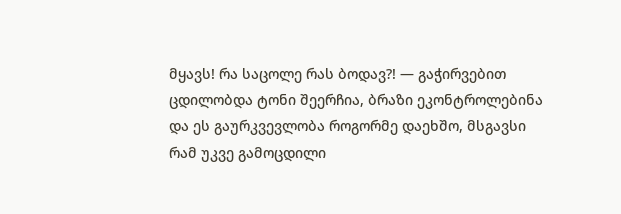მყავს! რა საცოლე რას ბოდავ?! — გაჭირვებით ცდილობდა ტონი შეერჩია, ბრაზი ეკონტროლებინა და ეს გაურკვევლობა როგორმე დაეხშო, მსგავსი რამ უკვე გამოცდილი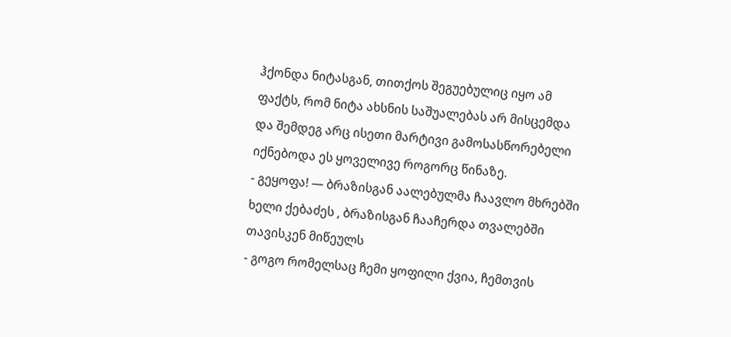ჰქონდა ნიტასგან, თითქოს შეგუებულიც იყო ამ ფაქტს, რომ ნიტა ახსნის საშუალებას არ მისცემდა და შემდეგ არც ისეთი მარტივი გამოსასწორებელი იქნებოდა ეს ყოველივე როგორც წინაზე.
- გეყოფა! — ბრაზისგან აალებულმა ჩაავლო მხრებში ხელი ქებაძეს , ბრაზისგან ჩააჩერდა თვალებში თავისკენ მიწეულს
- გოგო რომელსაც ჩემი ყოფილი ქვია, ჩემთვის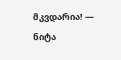მკვდარია! — ნიტა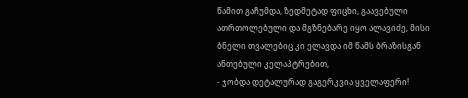წამით გაჩუმდა, ზედმეტად ფიცხი, გაავებული ათრთოლებული და მგზნებარე იყო ალავიძე, მისი ბნელი თვალებიც კი ელავდა იმ წამს ბრაზისგან ანთებული კელაპტრებით,
- ჯობდა დეტალურად გაგერკვია ყველაფერი!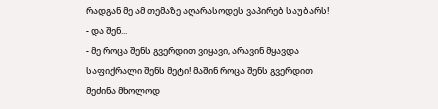რადგან მე ამ თემაზე აღარასოდეს ვაპირებ საუბარს!
- და შენ...
- მე როცა შენს გვერდით ვიყავი, არავინ მყავდა საფიქრალი შენს მეტი! მაშინ როცა შენს გვერდით მეძინა მხოლოდ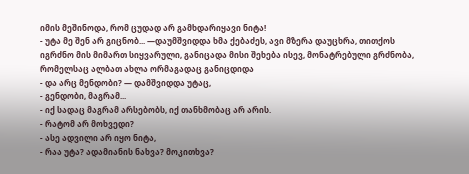იმის მეშინოდა, რომ ცუდად არ გამხდარიყავი ნიტა!
- უტა მე შენ არ გიცნობ... —დაუმშვიდდა ხმა ქებაძეს, ავი მზერა დაუცხრა, თითქოს იგრძნო მის მიმართ სიყვარული, განიცადა მისი შეხება ისევ, მონატრებული გრძნობა, რომელსაც ალბათ ახლა ორმაგადაც განიცდიდა
- და არც მენდობი? — დამშვიდდა უტაც,
- გენდობი, მაგრამ...
- იქ სადაც მაგრამ არსებობს, იქ თანხმობაც არ არის.
- რატომ არ მოხვედი?
- ასე ადვილი არ იყო ნიტა,
- რაა უტა? ადამიანის ნახვა? მოკითხვა?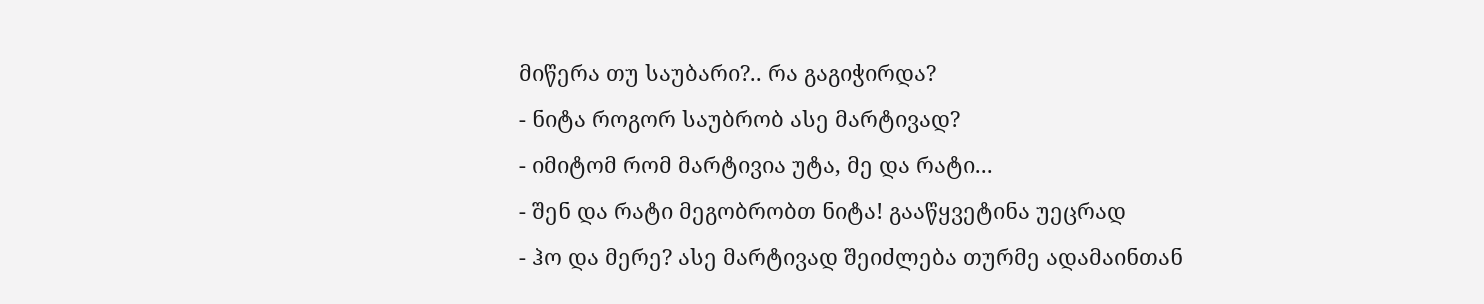მიწერა თუ საუბარი?.. რა გაგიჭირდა?
- ნიტა როგორ საუბრობ ასე მარტივად?
- იმიტომ რომ მარტივია უტა, მე და რატი...
- შენ და რატი მეგობრობთ ნიტა! გააწყვეტინა უეცრად
- ჰო და მერე? ასე მარტივად შეიძლება თურმე ადამაინთან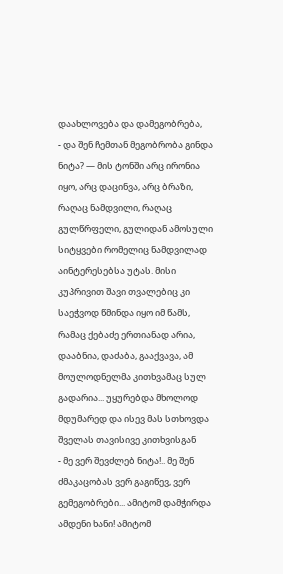დაახლოვება და დამეგობრება,
- და შენ ჩემთან მეგობრობა გინდა ნიტა? — მის ტონში არც ირონია იყო, არც დაცინვა, არც ბრაზი, რაღაც ნამდვილი, რაღაც გულწრფელი, გულიდან ამოსული სიტყვები რომელიც ნამდვილად აინტერესებსა უტას. მისი კუპრივით შავი თვალებიც კი საეჭვოდ წმინდა იყო იმ წამს, რამაც ქებაძე ერთიანად არია, დააბნია, დაძაბა, გააქვავა, ამ მოულოდნელმა კითხვამაც სულ გადარია... უყურებდა მხოლოდ მდუმარედ და ისევ მას სთხოვდა შველას თავისივე კითხვისგან
- მე ვერ შევძლებ ნიტა!.. მე შენ ძმაკაცობას ვერ გაგიწევ, ვერ გემეგობრები... ამიტომ დამჭირდა ამდენი ხანი! ამიტომ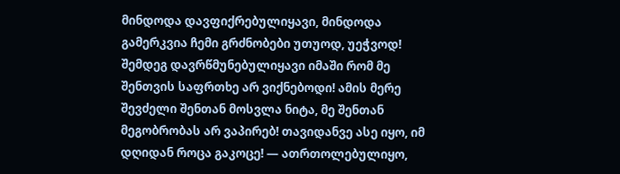მინდოდა დავფიქრებულიყავი, მინდოდა გამერკვია ჩემი გრძნობები უთუოდ, უეჭვოდ! შემდეგ დავრწმუნებულიყავი იმაში რომ მე შენთვის საფრთხე არ ვიქნებოდი! ამის მერე შევძელი შენთან მოსვლა ნიტა, მე შენთან მეგობრობას არ ვაპირებ! თავიდანვე ასე იყო, იმ დღიდან როცა გაკოცე! — ათრთოლებულიყო,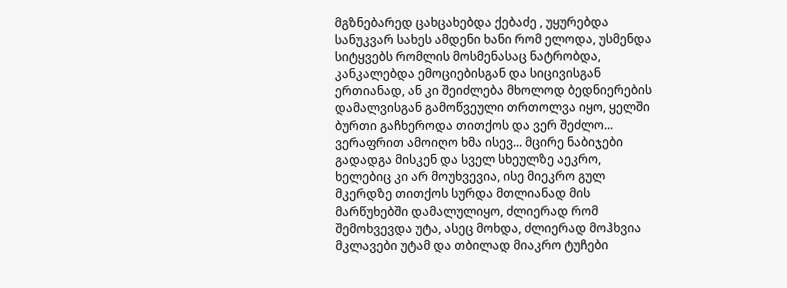მგზნებარედ ცახცახებდა ქებაძე , უყურებდა სანუკვარ სახეს ამდენი ხანი რომ ელოდა, უსმენდა სიტყვებს რომლის მოსმენასაც ნატრობდა, კანკალებდა ემოციებისგან და სიცივისგან ერთიანად, ან კი შეიძლება მხოლოდ ბედნიერების დამალვისგან გამოწვეული თრთოლვა იყო, ყელში ბურთი გაჩხეროდა თითქოს და ვერ შეძლო... ვერაფრით ამოიღო ხმა ისევ... მცირე ნაბიჯები გადადგა მისკენ და სველ სხეულზე აეკრო, ხელებიც კი არ მოუხვევია, ისე მიეკრო გულ მკერდზე თითქოს სურდა მთლიანად მის მარწუხებში დამალულიყო, ძლიერად რომ შემოხვევდა უტა, ასეც მოხდა, ძლიერად მოჰხვია მკლავები უტამ და თბილად მიაკრო ტუჩები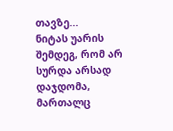თავზე...
ნიტას უარის შემდეგ, რომ არ სურდა არსად დაჯდომა, მართალც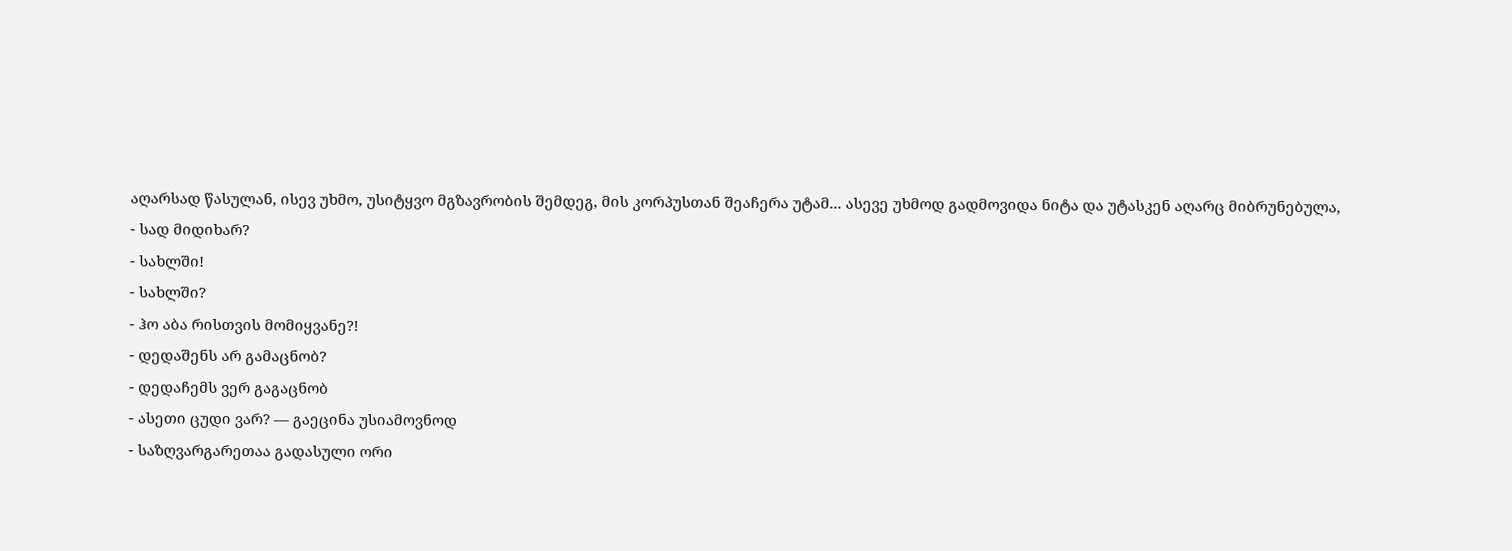აღარსად წასულან, ისევ უხმო, უსიტყვო მგზავრობის შემდეგ, მის კორპუსთან შეაჩერა უტამ... ასევე უხმოდ გადმოვიდა ნიტა და უტასკენ აღარც მიბრუნებულა,
- სად მიდიხარ?
- სახლში!
- სახლში?
- ჰო აბა რისთვის მომიყვანე?!
- დედაშენს არ გამაცნობ?
- დედაჩემს ვერ გაგაცნობ
- ასეთი ცუდი ვარ? — გაეცინა უსიამოვნოდ
- საზღვარგარეთაა გადასული ორი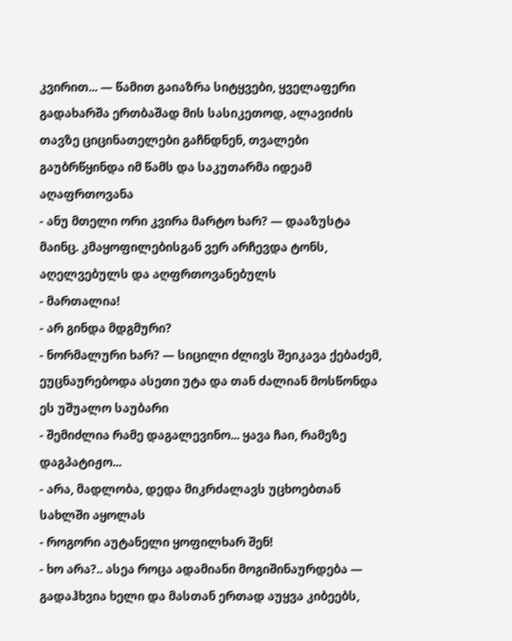კვირით... — წამით გაიაზრა სიტყვები, ყველაფერი გადახარშა ერთბაშად მის სასიკეთოდ, ალავიძის თავზე ციცინათელები გაჩნდნენ, თვალები გაუბრწყინდა იმ წამს და საკუთარმა იდეამ აღაფრთოვანა
- ანუ მთელი ორი კვირა მარტო ხარ? — დააზუსტა მაინც. კმაყოფილებისგან ვერ არჩევდა ტონს, აღელვებულს და აღფრთოვანებულს
- მართალია!
- არ გინდა მდგმური?
- ნორმალური ხარ? — სიცილი ძლივს შეიკავა ქებაძემ, ეუცნაურებოდა ასეთი უტა და თან ძალიან მოსწონდა ეს უშუალო საუბარი
- შემიძლია რამე დაგალევინო... ყავა ჩაი, რამეზე დაგპატიჟო...
- არა, მადლობა, დედა მიკრძალავს უცხოებთან სახლში აყოლას
- როგორი აუტანელი ყოფილხარ შენ!
- ხო არა?.. ასეა როცა ადამიანი მოგიშინაურდება — გადაჰხვია ხელი და მასთან ერთად აუყვა კიბეებს,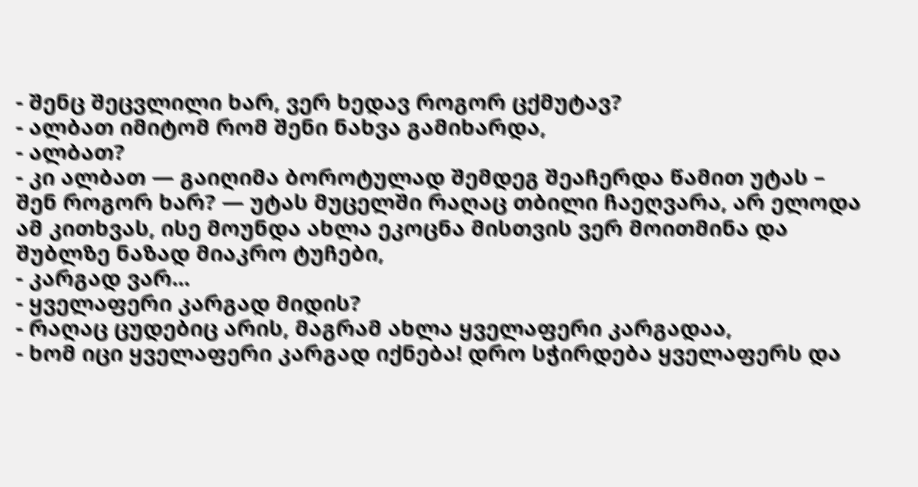- შენც შეცვლილი ხარ, ვერ ხედავ როგორ ცქმუტავ?
- ალბათ იმიტომ რომ შენი ნახვა გამიხარდა,
- ალბათ?
- კი ალბათ — გაიღიმა ბოროტულად შემდეგ შეაჩერდა წამით უტას – შენ როგორ ხარ? — უტას მუცელში რაღაც თბილი ჩაეღვარა, არ ელოდა ამ კითხვას, ისე მოუნდა ახლა ეკოცნა მისთვის ვერ მოითმინა და შუბლზე ნაზად მიაკრო ტუჩები,
- კარგად ვარ...
- ყველაფერი კარგად მიდის?
- რაღაც ცუდებიც არის, მაგრამ ახლა ყველაფერი კარგადაა,
- ხომ იცი ყველაფერი კარგად იქნება! დრო სჭირდება ყველაფერს და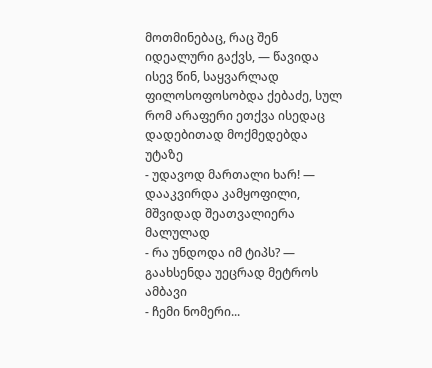მოთმინებაც, რაც შენ იდეალური გაქვს, — წავიდა ისევ წინ, საყვარლად ფილოსოფოსობდა ქებაძე, სულ რომ არაფერი ეთქვა ისედაც დადებითად მოქმედებდა უტაზე
- უდავოდ მართალი ხარ! — დააკვირდა კამყოფილი, მშვიდად შეათვალიერა მალულად
- რა უნდოდა იმ ტიპს? — გაახსენდა უეცრად მეტროს ამბავი
- ჩემი ნომერი...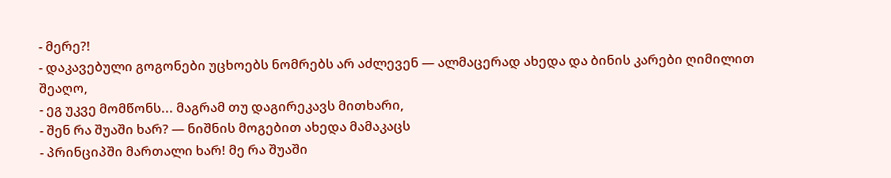- მერე?!
- დაკავებული გოგონები უცხოებს ნომრებს არ აძლევენ — ალმაცერად ახედა და ბინის კარები ღიმილით შეაღო,
- ეგ უკვე მომწონს... მაგრამ თუ დაგირეკავს მითხარი,
- შენ რა შუაში ხარ? — ნიშნის მოგებით ახედა მამაკაცს
- პრინციპში მართალი ხარ! მე რა შუაში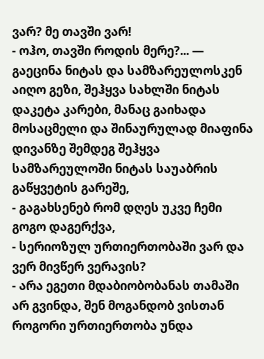ვარ? მე თავში ვარ!
- ოჰო, თავში როდის მერე?... — გაეცინა ნიტას და სამზარეულოსკენ აიღო გეზი, შეჰყვა სახლში ნიტას დაკეტა კარები, მანაც გაიხადა მოსაცმელი და შინაურულად მიაფინა დივანზე შემდეგ შეჰყვა სამზარეულოში ნიტას საუაბრის გაწყვეტის გარეშე,
- გაგახსენებ რომ დღეს უკვე ჩემი გოგო დაგერქვა,
- სერიოზულ ურთიერთობაში ვარ და ვერ მივწერ ვერავის?
- არა ეგეთი მდაბიობობანას თამაში არ გვინდა, შენ მოგანდობ ვისთან როგორი ურთიერთობა უნდა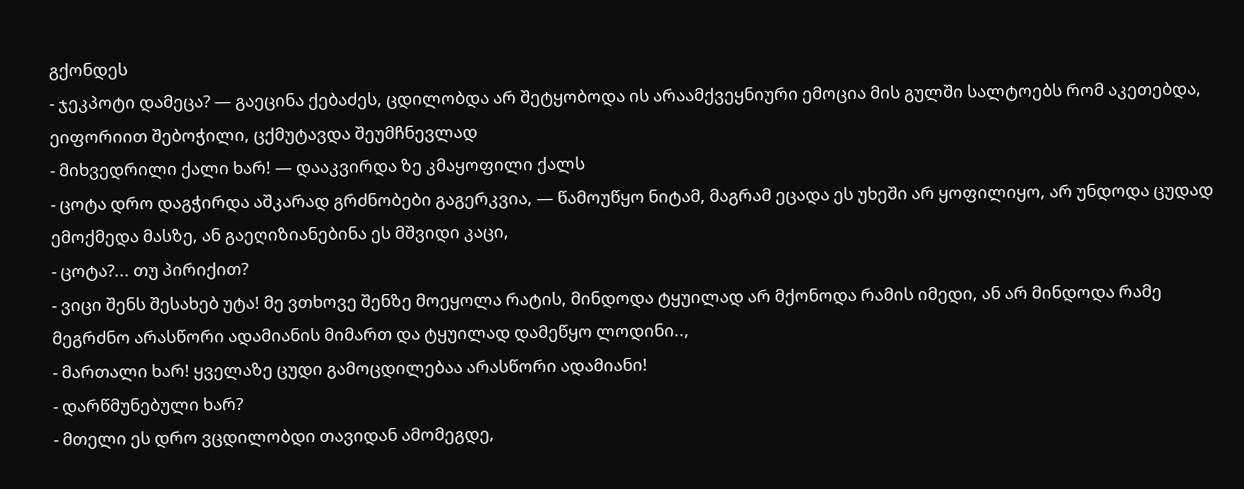გქონდეს
- ჯეკპოტი დამეცა? — გაეცინა ქებაძეს, ცდილობდა არ შეტყობოდა ის არაამქვეყნიური ემოცია მის გულში სალტოებს რომ აკეთებდა, ეიფორიით შებოჭილი, ცქმუტავდა შეუმჩნევლად
- მიხვედრილი ქალი ხარ! — დააკვირდა ზე კმაყოფილი ქალს
- ცოტა დრო დაგჭირდა აშკარად გრძნობები გაგერკვია, — წამოუწყო ნიტამ, მაგრამ ეცადა ეს უხეში არ ყოფილიყო, არ უნდოდა ცუდად ემოქმედა მასზე, ან გაეღიზიანებინა ეს მშვიდი კაცი,
- ცოტა?... თუ პირიქით?
- ვიცი შენს შესახებ უტა! მე ვთხოვე შენზე მოეყოლა რატის, მინდოდა ტყუილად არ მქონოდა რამის იმედი, ან არ მინდოდა რამე მეგრძნო არასწორი ადამიანის მიმართ და ტყუილად დამეწყო ლოდინი..,
- მართალი ხარ! ყველაზე ცუდი გამოცდილებაა არასწორი ადამიანი!
- დარწმუნებული ხარ?
- მთელი ეს დრო ვცდილობდი თავიდან ამომეგდე,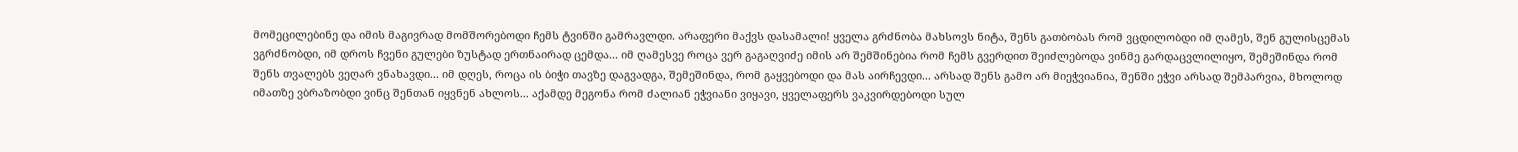მომეცილებინე და იმის მაგივრად მომშორებოდი ჩემს ტვინში გამრავლდი. არაფერი მაქვს დასამალი! ყველა გრძნობა მახსოვს ნიტა, შენს გათბობას რომ ვცდილობდი იმ ღამეს, შენ გულისცემას ვგრძნობდი, იმ დროს ჩვენი გულები ზუსტად ერთნაირად ცემდა... იმ ღამესვე როცა ვერ გაგაღვიძე იმის არ შემშინებია რომ ჩემს გვერდით შეიძლებოდა ვინმე გარდაცვლილიყო, შემეშინდა რომ შენს თვალებს ვეღარ ვნახავდი... იმ დღეს, როცა ის ბიჭი თავზე დაგვადგა, შემეშინდა, რომ გაყვებოდი და მას აირჩევდი... არსად შენს გამო არ მიეჭვიანია, შენში ეჭვი არსად შემპარვია, მხოლოდ იმათზე ვბრაზობდი ვინც შენთან იყვნენ ახლოს... აქამდე მეგონა რომ ძალიან ეჭვიანი ვიყავი, ყველაფერს ვაკვირდებოდი სულ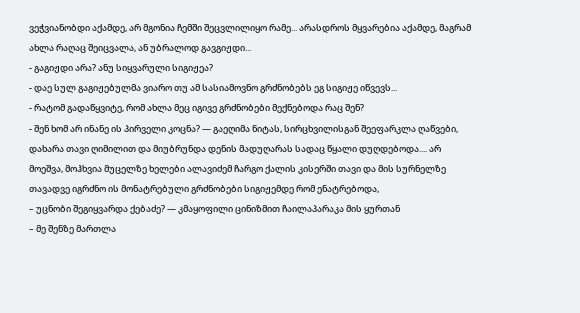ვეჭვიანობდი აქამდე, არ მგონია ჩემში შეცვლილიყო რამე... არასდროს მყვარებია აქამდე, მაგრამ ახლა რაღაც შეიცვალა, ან უბრალოდ გავგიჟდი...
- გაგიჟდი არა? ანუ სიყვარული სიგიჟეა?
- დაე სულ გაგიჟებულმა ვიარო თუ ამ სასიამოვნო გრძნობებს ეგ სიგიჟე იწვევს...
- რატომ გადაწყვიტე, რომ ახლა მეც იგივე გრძნობები მექნებოდა რაც შენ?
- შენ ხომ არ ინანე ის პირველი კოცნა? — გაეღიმა ნიტას, სირცხვილისგან შეეფარკლა ღაწვები, დახარა თავი ღიმილით და მიუბრუნდა დენის მადუღარას სადაც წყალი დუღდებოდა.... არ მოეშვა, მოჰხვია მუცელზე ხელები ალავიძემ ჩარგო ქალის კისერში თავი და მის სურნელზე თავადვე იგრძნო ის მონატრებული გრძნობები სიგიჟემდე რომ ენატრებოდა,
– უცნობი შეგიყვარდა ქებაძე? — კმაყოფილი ცინიზმით ჩაილაპარაკა მის ყურთან
– მე შენზე მართლა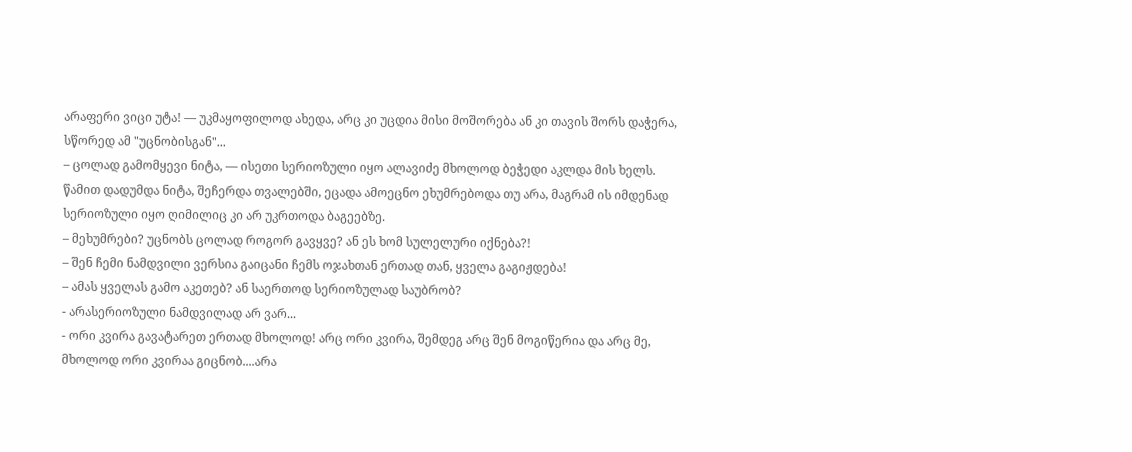არაფერი ვიცი უტა! — უკმაყოფილოდ ახედა, არც კი უცდია მისი მოშორება ან კი თავის შორს დაჭერა, სწორედ ამ "უცნობისგან"...
– ცოლად გამომყევი ნიტა, — ისეთი სერიოზული იყო ალავიძე მხოლოდ ბეჭედი აკლდა მის ხელს. წამით დადუმდა ნიტა, შეჩერდა თვალებში, ეცადა ამოეცნო ეხუმრებოდა თუ არა, მაგრამ ის იმდენად სერიოზული იყო ღიმილიც კი არ უკრთოდა ბაგეებზე.
– მეხუმრები? უცნობს ცოლად როგორ გავყვე? ან ეს ხომ სულელური იქნება?!
– შენ ჩემი ნამდვილი ვერსია გაიცანი ჩემს ოჯახთან ერთად თან, ყველა გაგიჟდება!
– ამას ყველას გამო აკეთებ? ან საერთოდ სერიოზულად საუბრობ?
- არასერიოზული ნამდვილად არ ვარ...
- ორი კვირა გავატარეთ ერთად მხოლოდ! არც ორი კვირა, შემდეგ არც შენ მოგიწერია და არც მე, მხოლოდ ორი კვირაა გიცნობ....არა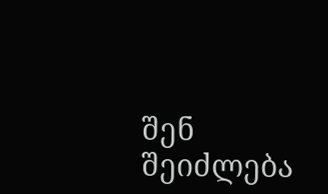შენ შეიძლება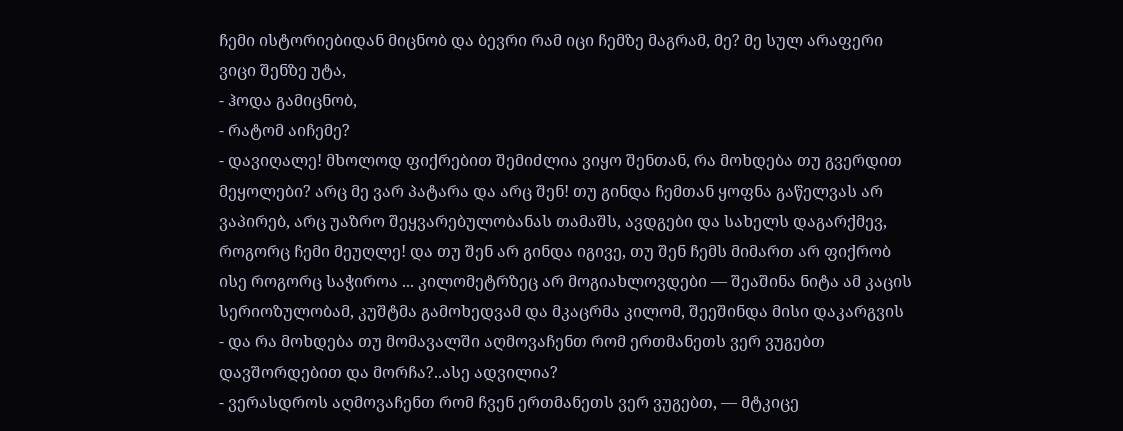ჩემი ისტორიებიდან მიცნობ და ბევრი რამ იცი ჩემზე მაგრამ, მე? მე სულ არაფერი ვიცი შენზე უტა,
- ჰოდა გამიცნობ,
- რატომ აიჩემე?
- დავიღალე! მხოლოდ ფიქრებით შემიძლია ვიყო შენთან, რა მოხდება თუ გვერდით მეყოლები? არც მე ვარ პატარა და არც შენ! თუ გინდა ჩემთან ყოფნა გაწელვას არ ვაპირებ, არც უაზრო შეყვარებულობანას თამაშს, ავდგები და სახელს დაგარქმევ, როგორც ჩემი მეუღლე! და თუ შენ არ გინდა იგივე, თუ შენ ჩემს მიმართ არ ფიქრობ ისე როგორც საჭიროა ... კილომეტრზეც არ მოგიახლოვდები — შეაშინა ნიტა ამ კაცის სერიოზულობამ, კუშტმა გამოხედვამ და მკაცრმა კილომ, შეეშინდა მისი დაკარგვის
- და რა მოხდება თუ მომავალში აღმოვაჩენთ რომ ერთმანეთს ვერ ვუგებთ დავშორდებით და მორჩა?..ასე ადვილია?
- ვერასდროს აღმოვაჩენთ რომ ჩვენ ერთმანეთს ვერ ვუგებთ, — მტკიცე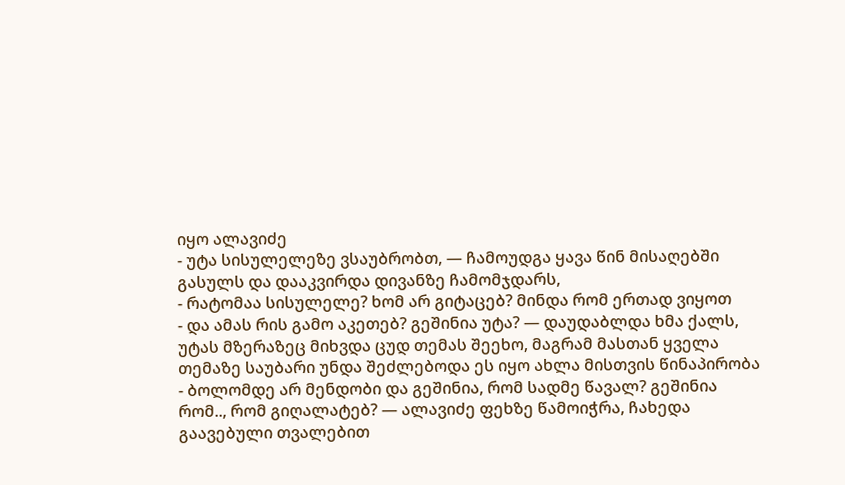იყო ალავიძე
- უტა სისულელეზე ვსაუბრობთ, — ჩამოუდგა ყავა წინ მისაღებში გასულს და დააკვირდა დივანზე ჩამომჯდარს,
- რატომაა სისულელე? ხომ არ გიტაცებ? მინდა რომ ერთად ვიყოთ
- და ამას რის გამო აკეთებ? გეშინია უტა? — დაუდაბლდა ხმა ქალს, უტას მზერაზეც მიხვდა ცუდ თემას შეეხო, მაგრამ მასთან ყველა თემაზე საუბარი უნდა შეძლებოდა ეს იყო ახლა მისთვის წინაპირობა
- ბოლომდე არ მენდობი და გეშინია, რომ სადმე წავალ? გეშინია რომ.., რომ გიღალატებ? — ალავიძე ფეხზე წამოიჭრა, ჩახედა გაავებული თვალებით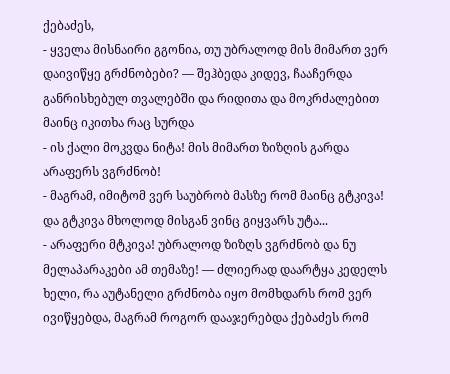ქებაძეს,
- ყველა მისნაირი გგონია, თუ უბრალოდ მის მიმართ ვერ დაივიწყე გრძნობები? — შეჰბედა კიდევ, ჩააჩერდა განრისხებულ თვალებში და რიდითა და მოკრძალებით მაინც იკითხა რაც სურდა
- ის ქალი მოკვდა ნიტა! მის მიმართ ზიზღის გარდა არაფერს ვგრძნობ!
- მაგრამ, იმიტომ ვერ საუბრობ მასზე რომ მაინც გტკივა! და გტკივა მხოლოდ მისგან ვინც გიყვარს უტა...
- არაფერი მტკივა! უბრალოდ ზიზღს ვგრძნობ და ნუ მელაპარაკები ამ თემაზე! — ძლიერად დაარტყა კედელს ხელი, რა აუტანელი გრძნობა იყო მომხდარს რომ ვერ ივიწყებდა, მაგრამ როგორ დააჯერებდა ქებაძეს რომ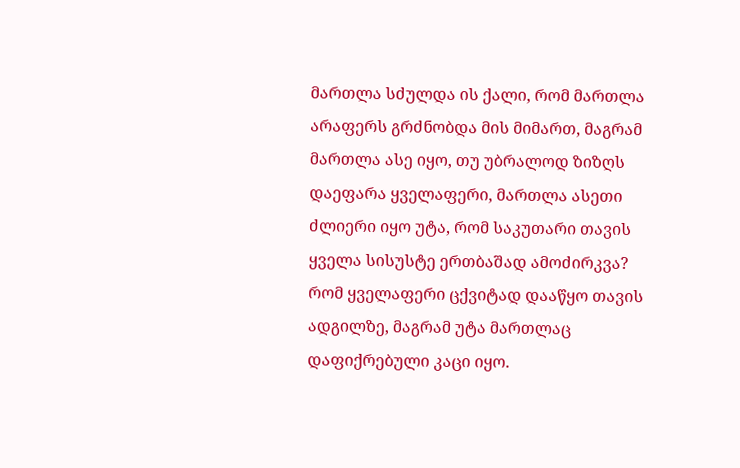მართლა სძულდა ის ქალი, რომ მართლა არაფერს გრძნობდა მის მიმართ, მაგრამ მართლა ასე იყო, თუ უბრალოდ ზიზღს დაეფარა ყველაფერი, მართლა ასეთი ძლიერი იყო უტა, რომ საკუთარი თავის ყველა სისუსტე ერთბაშად ამოძირკვა? რომ ყველაფერი ცქვიტად დააწყო თავის ადგილზე, მაგრამ უტა მართლაც დაფიქრებული კაცი იყო.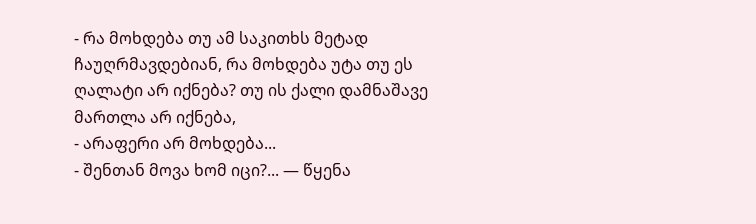- რა მოხდება თუ ამ საკითხს მეტად
ჩაუღრმავდებიან, რა მოხდება უტა თუ ეს ღალატი არ იქნება? თუ ის ქალი დამნაშავე მართლა არ იქნება,
- არაფერი არ მოხდება...
- შენთან მოვა ხომ იცი?... — წყენა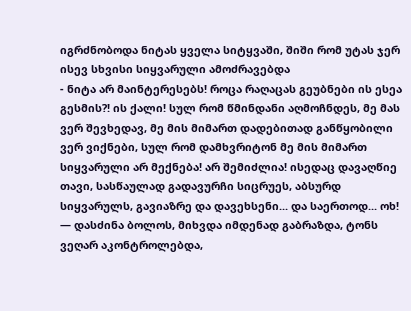იგრძნობოდა ნიტას ყველა სიტყვაში, შიში რომ უტას ჯერ ისევ სხვისი სიყვარული ამოძრავებდა
- ნიტა არ მაინტერესებს! როცა რაღაცას გეუბნები ის ესეა გესმის?! ის ქალი! სულ რომ წმინდანი აღმოჩნდეს, მე მას ვერ შევხედავ, მე მის მიმართ დადებითად განწყობილი ვერ ვიქნები, სულ რომ დამხვრიტონ მე მის მიმართ სიყვარული არ მექნება! არ შემიძლია! ისედაც დავაღწიე თავი, სასწაულად გადავურჩი სიცრუეს, აბსურდ სიყვარულს, გავიაზრე და დავეხსენი... და საერთოდ... ოხ! — დასძინა ბოლოს, მიხვდა იმდენად გაბრაზდა, ტონს ვეღარ აკონტროლებდა,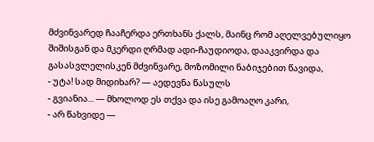მძვინვარედ ჩააჩერდა ერთხანს ქალს, მაინც რომ აღელვებულიყო შიშისგან და მკერდი ღრმად ადი-ჩაუდიოდა, დააკვირდა და გასასვლელისკენ მძვინვარე, მოზომილი ნაბიჯებით წავიდა,
- უტა! სად მიდიხარ? — აედევნა წასულს
- გვიანია... — მხოლოდ ეს თქვა და ისე გამოაღო კარი,
- არ წახვიდე —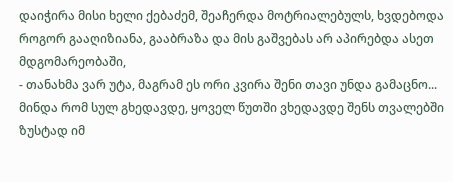დაიჭირა მისი ხელი ქებაძემ, შეაჩერდა მოტრიალებულს, ხვდებოდა როგორ გააღიზიანა, გააბრაზა და მის გაშვებას არ აპირებდა ასეთ მდგომარეობაში,
- თანახმა ვარ უტა, მაგრამ ეს ორი კვირა შენი თავი უნდა გამაცნო... მინდა რომ სულ გხედავდე, ყოველ წუთში ვხედავდე შენს თვალებში ზუსტად იმ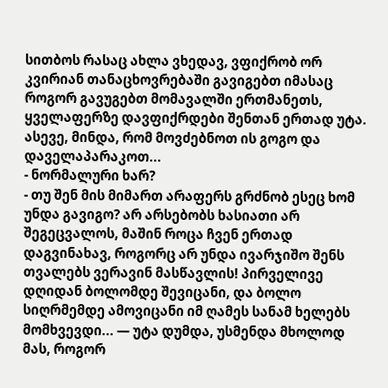სითბოს რასაც ახლა ვხედავ, ვფიქრობ ორ კვირიან თანაცხოვრებაში გავიგებთ იმასაც როგორ გავუგებთ მომავალში ერთმანეთს, ყველაფერზე დავფიქრდები შენთან ერთად უტა. ასევე, მინდა, რომ მოვძებნოთ ის გოგო და დაველაპარაკოთ...
- ნორმალური ხარ?
- თუ შენ მის მიმართ არაფერს გრძნობ ესეც ხომ უნდა გავიგო? არ არსებობს ხასიათი არ შეგეცვალოს, მაშინ როცა ჩვენ ერთად დაგვინახავ, როგორც არ უნდა ივარჯიშო შენს თვალებს ვერავინ მასწავლის! პირველივე დღიდან ბოლომდე შევიცანი, და ბოლო სიღრმემდე ამოვიცანი იმ ღამეს სანამ ხელებს მომხვევდი... — უტა დუმდა, უსმენდა მხოლოდ მას, როგორ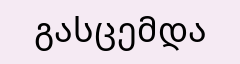გასცემდა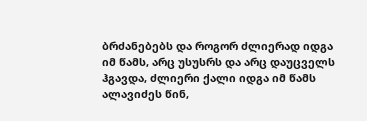ბრძანებებს და როგორ ძლიერად იდგა იმ წამს, არც უსუსრს და არც დაუცველს ჰგავდა, ძლიერი ქალი იდგა იმ წამს ალავიძეს წინ,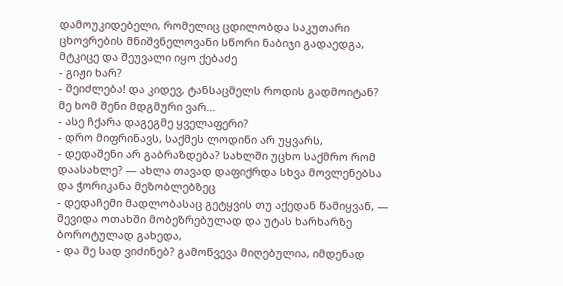დამოუკიდებელი, რომელიც ცდილობდა საკუთარი ცხოვრების მნიშვნელოვანი სწორი ნაბიჯი გადაედგა, მტკიცე და შეუვალი იყო ქებაძე
- გიჟი ხარ?
- შეიძლება! და კიდევ, ტანსაცმელს როდის გადმოიტან? მე ხომ შენი მდგმური ვარ...
- ასე ჩქარა დაგეგმე ყველაფერი?
- დრო მიფრინავს, საქმეს ლოდინი არ უყვარს,
- დედაშენი არ გაბრაზდება? სახლში უცხო საქმრო რომ დაასახლე? — ახლა თავად დაფიქრდა სხვა მოვლენებსა და ჭორიკანა მეზობლებზეც
- დედაჩემი მადლობასაც გეტყვის თუ აქედან წამიყვან, — შევიდა ოთახში მობეზრებულად და უტას ხარხარზე ბოროტულად გახედა,
- და მე სად ვიძინებ? გამოწვევა მიღებულია, იმდენად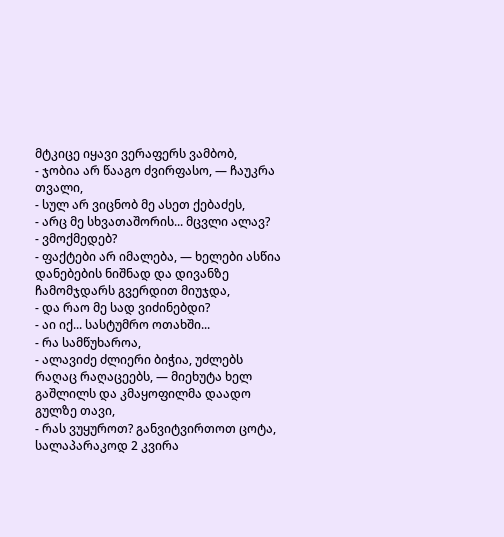მტკიცე იყავი ვერაფერს ვამბობ,
- ჯობია არ წააგო ძვირფასო, — ჩაუკრა თვალი,
- სულ არ ვიცნობ მე ასეთ ქებაძეს,
- არც მე სხვათაშორის... მცვლი ალავ?
- ვმოქმედებ?
- ფაქტები არ იმალება, — ხელები ასწია დანებების ნიშნად და დივანზე ჩამომჯდარს გვერდით მიუჯდა,
- და რაო მე სად ვიძინებდი?
- აი იქ... სასტუმრო ოთახში...
- რა სამწუხაროა,
- ალავიძე ძლიერი ბიჭია, უძლებს რაღაც რაღაცეებს, — მიეხუტა ხელ გაშლილს და კმაყოფილმა დაადო გულზე თავი,
- რას ვუყუროთ? განვიტვირთოთ ცოტა, სალაპარაკოდ 2 კვირა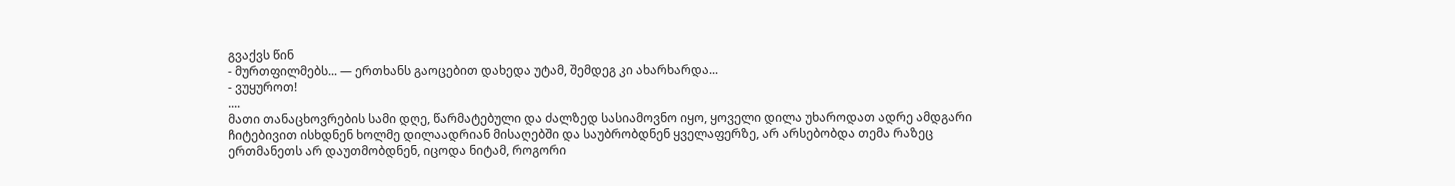გვაქვს წინ
- მურთფილმებს... — ერთხანს გაოცებით დახედა უტამ, შემდეგ კი ახარხარდა...
- ვუყუროთ!
....
მათი თანაცხოვრების სამი დღე, წარმატებული და ძალზედ სასიამოვნო იყო, ყოველი დილა უხაროდათ ადრე ამდგარი ჩიტებივით ისხდნენ ხოლმე დილაადრიან მისაღებში და საუბრობდნენ ყველაფერზე, არ არსებობდა თემა რაზეც ერთმანეთს არ დაუთმობდნენ, იცოდა ნიტამ, როგორი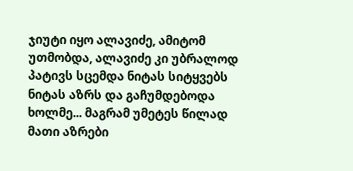ჯიუტი იყო ალავიძე, ამიტომ უთმობდა, ალავიძე კი უბრალოდ პატივს სცემდა ნიტას სიტყვებს ნიტას აზრს და გაჩუმდებოდა ხოლმე... მაგრამ უმეტეს წილად მათი აზრები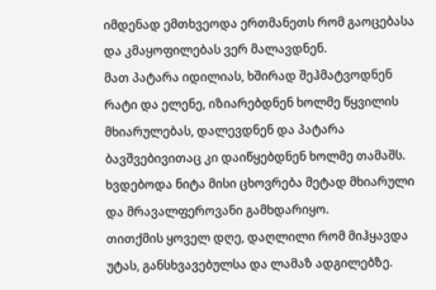იმდენად ემთხვეოდა ერთმანეთს რომ გაოცებასა და კმაყოფილებას ვერ მალავდნენ.
მათ პატარა იდილიას, ხშირად შეჰმატვოდნენ რატი და ელენე, იზიარებდნენ ხოლმე წყვილის მხიარულებას, დალევდნენ და პატარა ბავშვებივითაც კი დაიწყებდნენ ხოლმე თამაშს.
ხვდებოდა ნიტა მისი ცხოვრება მეტად მხიარული და მრავალფეროვანი გამხდარიყო.
თითქმის ყოველ დღე, დაღლილი რომ მიჰყავდა უტას, განსხვავებულსა და ლამაზ ადგილებზე.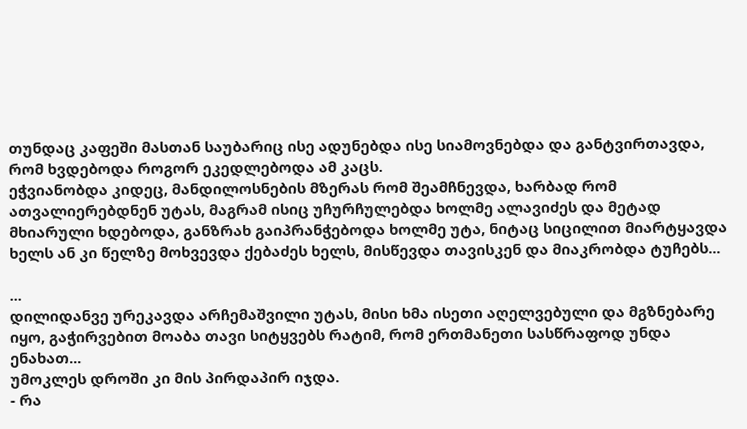თუნდაც კაფეში მასთან საუბარიც ისე ადუნებდა ისე სიამოვნებდა და განტვირთავდა, რომ ხვდებოდა როგორ ეკედლებოდა ამ კაცს.
ეჭვიანობდა კიდეც, მანდილოსნების მზერას რომ შეამჩნევდა, ხარბად რომ ათვალიერებდნენ უტას, მაგრამ ისიც უჩურჩულებდა ხოლმე ალავიძეს და მეტად მხიარული ხდებოდა, განზრახ გაიპრანჭებოდა ხოლმე უტა, ნიტაც სიცილით მიარტყავდა ხელს ან კი წელზე მოხვევდა ქებაძეს ხელს, მისწევდა თავისკენ და მიაკრობდა ტუჩებს...

...
დილიდანვე ურეკავდა არჩემაშვილი უტას, მისი ხმა ისეთი აღელვებული და მგზნებარე იყო, გაჭირვებით მოაბა თავი სიტყვებს რატიმ, რომ ერთმანეთი სასწრაფოდ უნდა ენახათ...
უმოკლეს დროში კი მის პირდაპირ იჯდა.
- რა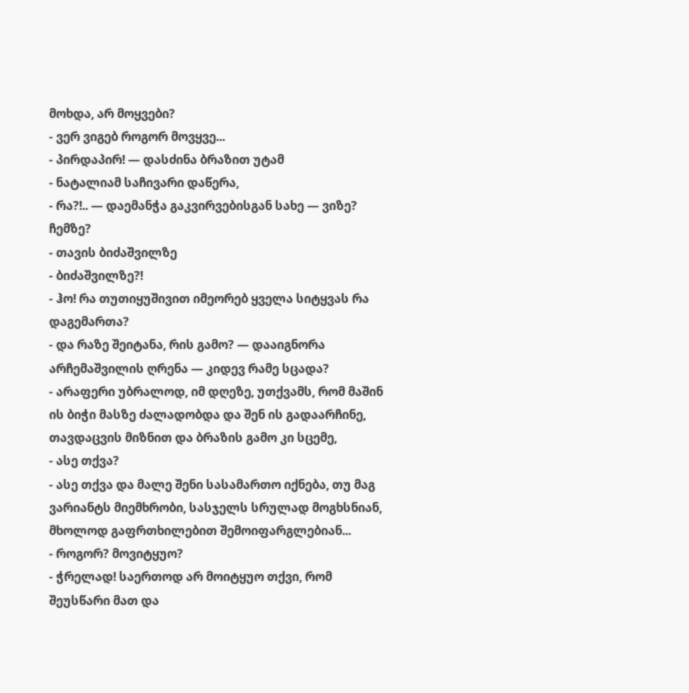მოხდა, არ მოყვები?
- ვერ ვიგებ როგორ მოვყვე...
- პირდაპირ! — დასძინა ბრაზით უტამ
- ნატალიამ საჩივარი დაწერა,
- რა?!.. — დაემანჭა გაკვირვებისგან სახე — ვიზე? ჩემზე?
- თავის ბიძაშვილზე
- ბიძაშვილზე?!
- ჰო! რა თუთიყუშივით იმეორებ ყველა სიტყვას რა დაგემართა?
- და რაზე შეიტანა, რის გამო? — დააიგნორა არჩემაშვილის ღრენა — კიდევ რამე სცადა?
- არაფერი უბრალოდ, იმ დღეზე, უთქვამს, რომ მაშინ ის ბიჭი მასზე ძალადობდა და შენ ის გადაარჩინე, თავდაცვის მიზნით და ბრაზის გამო კი სცემე,
- ასე თქვა?
- ასე თქვა და მალე შენი სასამართო იქნება, თუ მაგ ვარიანტს მიემხრობი, სასჯელს სრულად მოგხსნიან, მხოლოდ გაფრთხილებით შემოიფარგლებიან...
- როგორ? მოვიტყუო?
- ჭრელად! საერთოდ არ მოიტყუო თქვი, რომ შეუსწარი მათ და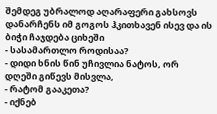შემდეგ უბრალოდ აღარაფერი გახსოვს დანარჩენს იმ გოგოს ჰკითხავენ ისევ და ის ბიჭი ჩაჯდება ციხეში
- სასამართლო როდისაა?
- დიდი ხნის წინ უჩივლია ნატოს, ორ დღეში გიწევს მისვლა,
- რატომ გააკეთა?
- იქნებ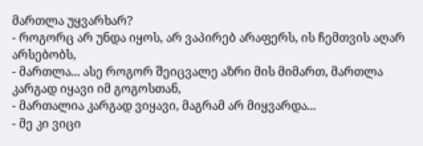მართლა უყვარხარ?
- როგორც არ უნდა იყოს, არ ვაპირებ არაფერს, ის ჩემთვის აღარ არსებობს,
- მართლა... ასე როგორ შეიცვალე აზრი მის მიმართ, მართლა კარგად იყავი იმ გოგოსთან,
- მართალია კარგად ვიყავი, მაგრამ არ მიყვარდა...
- მე კი ვიცი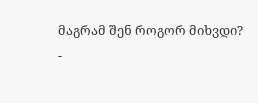მაგრამ შენ როგორ მიხვდი?
-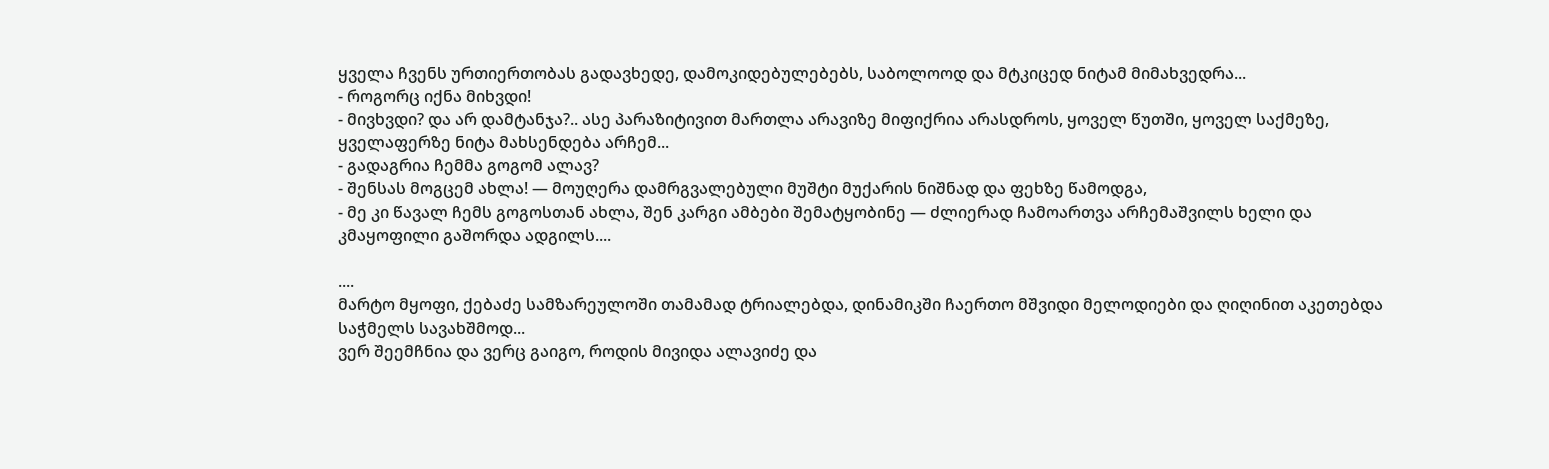ყველა ჩვენს ურთიერთობას გადავხედე, დამოკიდებულებებს, საბოლოოდ და მტკიცედ ნიტამ მიმახვედრა...
- როგორც იქნა მიხვდი!
- მივხვდი? და არ დამტანჯა?.. ასე პარაზიტივით მართლა არავიზე მიფიქრია არასდროს, ყოველ წუთში, ყოველ საქმეზე, ყველაფერზე ნიტა მახსენდება არჩემ...
- გადაგრია ჩემმა გოგომ ალავ?
- შენსას მოგცემ ახლა! — მოუღერა დამრგვალებული მუშტი მუქარის ნიშნად და ფეხზე წამოდგა,
- მე კი წავალ ჩემს გოგოსთან ახლა, შენ კარგი ამბები შემატყობინე — ძლიერად ჩამოართვა არჩემაშვილს ხელი და კმაყოფილი გაშორდა ადგილს....

....
მარტო მყოფი, ქებაძე სამზარეულოში თამამად ტრიალებდა, დინამიკში ჩაერთო მშვიდი მელოდიები და ღიღინით აკეთებდა საჭმელს სავახშმოდ...
ვერ შეემჩნია და ვერც გაიგო, როდის მივიდა ალავიძე და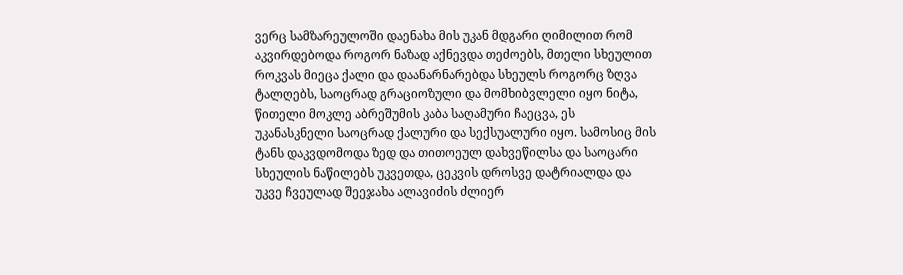ვერც სამზარეულოში დაენახა მის უკან მდგარი ღიმილით რომ აკვირდებოდა როგორ ნაზად აქნევდა თეძოებს, მთელი სხეულით როკვას მიეცა ქალი და დაანარნარებდა სხეულს როგორც ზღვა ტალღებს, საოცრად გრაციოზული და მომხიბვლელი იყო ნიტა, წითელი მოკლე აბრეშუმის კაბა საღამური ჩაეცვა, ეს უკანასკნელი საოცრად ქალური და სექსუალური იყო. სამოსიც მის ტანს დაკვდომოდა ზედ და თითოეულ დახვეწილსა და საოცარი სხეულის ნაწილებს უკვეთდა, ცეკვის დროსვე დატრიალდა და უკვე ჩვეულად შეეჯახა ალავიძის ძლიერ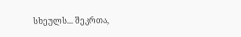სხეულს... შეკრთა,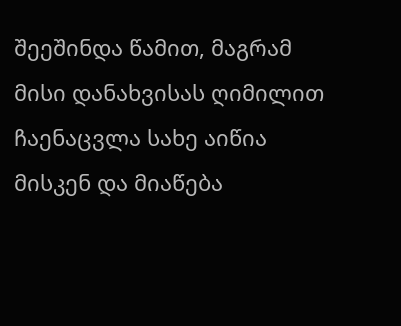შეეშინდა წამით, მაგრამ მისი დანახვისას ღიმილით ჩაენაცვლა სახე აიწია მისკენ და მიაწება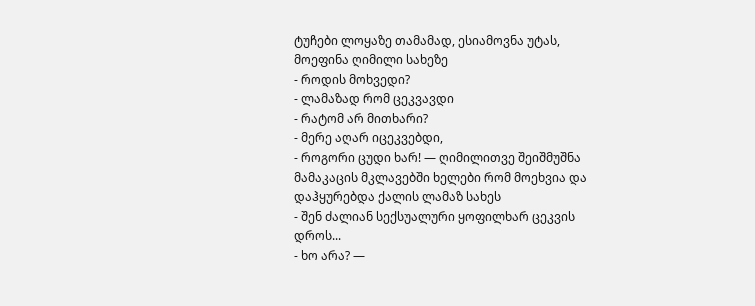ტუჩები ლოყაზე თამამად, ესიამოვნა უტას, მოეფინა ღიმილი სახეზე
- როდის მოხვედი?
- ლამაზად რომ ცეკვავდი
- რატომ არ მითხარი?
- მერე აღარ იცეკვებდი,
- როგორი ცუდი ხარ! — ღიმილითვე შეიშმუშნა მამაკაცის მკლავებში ხელები რომ მოეხვია და დაჰყურებდა ქალის ლამაზ სახეს
- შენ ძალიან სექსუალური ყოფილხარ ცეკვის დროს...
- ხო არა? —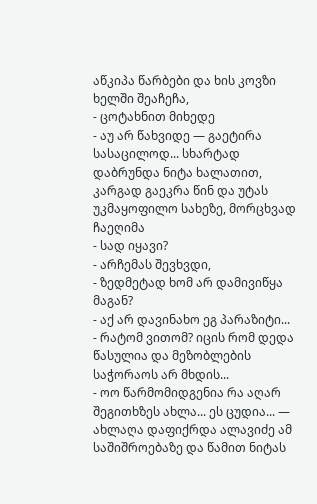აწკიპა წარბები და ხის კოვზი ხელში შეაჩეჩა,
- ცოტახნით მიხედე
- აუ არ წახვიდე — გაეტირა სასაცილოდ... სხარტად დაბრუნდა ნიტა ხალათით, კარგად გაეკრა წინ და უტას უკმაყოფილო სახეზე, მორცხვად ჩაეღიმა
- სად იყავი?
- არჩემას შევხვდი,
- ზედმეტად ხომ არ დამივიწყა მაგან?
- აქ არ დავინახო ეგ პარაზიტი...
- რატომ ვითომ? იცის რომ დედა წასულია და მეზობლების საჭორაოს არ მხდის...
- ოო წარმომიდგენია რა აღარ შეგითხზეს ახლა... ეს ცუდია... — ახლაღა დაფიქრდა ალავიძე ამ საშიშროებაზე და წამით ნიტას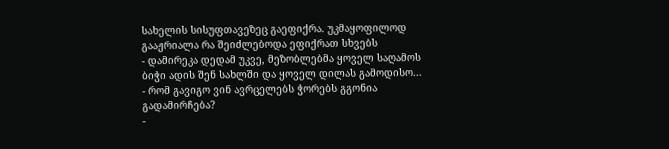სახელის სისუფთავეზეც გაეფიქრა. უკმაყოფილოდ გააჟრიალა რა შეიძლებოდა ეფიქრათ სხვებს
- დამირეკა დედამ უკვე, მეზობლებმა ყოველ საღამოს ბიჭი ადის შენ სახლში და ყოველ დილას გამოდისო...
- რომ გავიგო ვინ ავრცელებს ჭორებს გგონია გადამირჩება?
-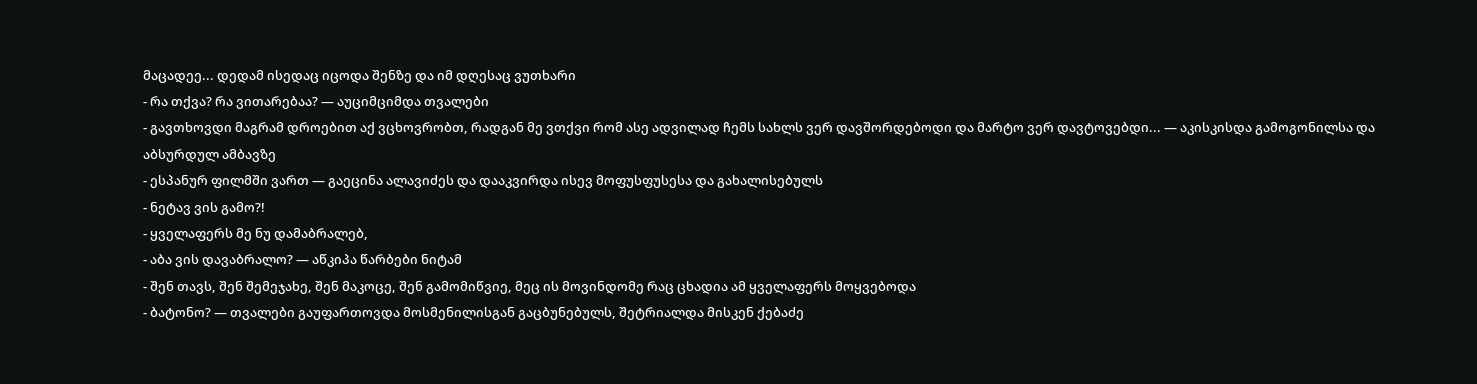მაცადეე... დედამ ისედაც იცოდა შენზე და იმ დღესაც ვუთხარი
- რა თქვა? რა ვითარებაა? — აუციმციმდა თვალები
- გავთხოვდი მაგრამ დროებით აქ ვცხოვრობთ, რადგან მე ვთქვი რომ ასე ადვილად ჩემს სახლს ვერ დავშორდებოდი და მარტო ვერ დავტოვებდი... — აკისკისდა გამოგონილსა და აბსურდულ ამბავზე
- ესპანურ ფილმში ვართ — გაეცინა ალავიძეს და დააკვირდა ისევ მოფუსფუსესა და გახალისებულს
- ნეტავ ვის გამო?!
- ყველაფერს მე ნუ დამაბრალებ,
- აბა ვის დავაბრალო? — აწკიპა წარბები ნიტამ
- შენ თავს, შენ შემეჯახე, შენ მაკოცე, შენ გამომიწვიე, მეც ის მოვინდომე რაც ცხადია ამ ყველაფერს მოყვებოდა
- ბატონო? — თვალები გაუფართოვდა მოსმენილისგან გაცბუნებულს, შეტრიალდა მისკენ ქებაძე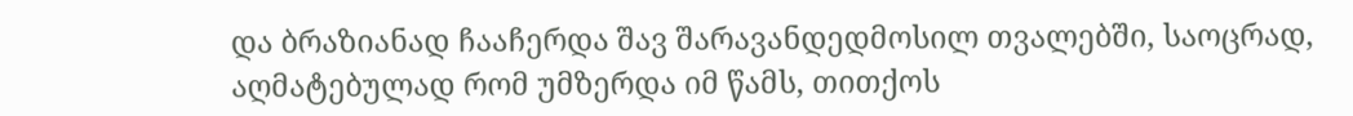და ბრაზიანად ჩააჩერდა შავ შარავანდედმოსილ თვალებში, საოცრად, აღმატებულად რომ უმზერდა იმ წამს, თითქოს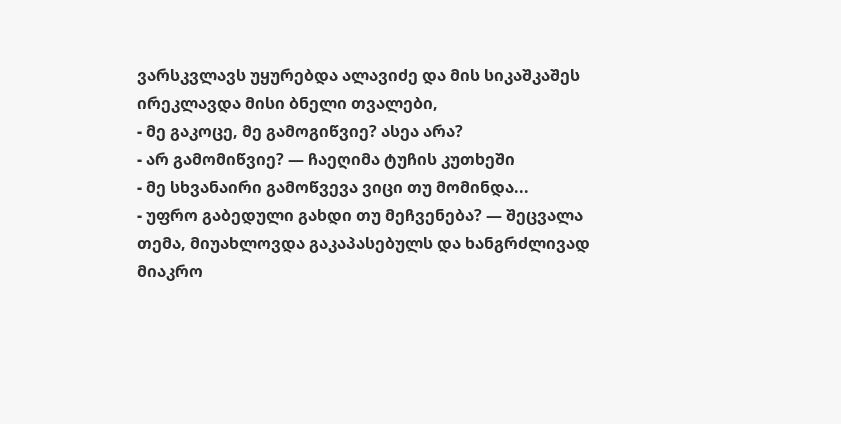ვარსკვლავს უყურებდა ალავიძე და მის სიკაშკაშეს ირეკლავდა მისი ბნელი თვალები,
- მე გაკოცე, მე გამოგიწვიე? ასეა არა?
- არ გამომიწვიე? — ჩაეღიმა ტუჩის კუთხეში
- მე სხვანაირი გამოწვევა ვიცი თუ მომინდა...
- უფრო გაბედული გახდი თუ მეჩვენება? — შეცვალა თემა, მიუახლოვდა გაკაპასებულს და ხანგრძლივად მიაკრო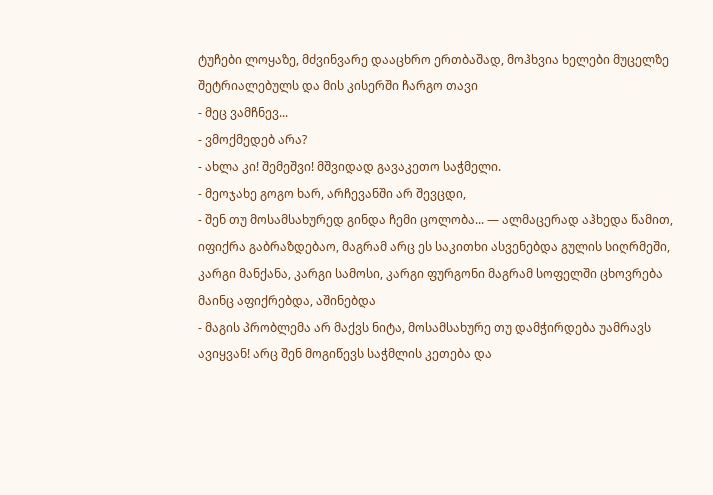ტუჩები ლოყაზე, მძვინვარე დააცხრო ერთბაშად, მოჰხვია ხელები მუცელზე შეტრიალებულს და მის კისერში ჩარგო თავი
- მეც ვამჩნევ...
- ვმოქმედებ არა?
- ახლა კი! შემეშვი! მშვიდად გავაკეთო საჭმელი.
- მეოჯახე გოგო ხარ, არჩევანში არ შევცდი,
- შენ თუ მოსამსახურედ გინდა ჩემი ცოლობა... — ალმაცერად აჰხედა წამით, იფიქრა გაბრაზდებაო, მაგრამ არც ეს საკითხი ასვენებდა გულის სიღრმეში, კარგი მანქანა, კარგი სამოსი, კარგი ფურგონი მაგრამ სოფელში ცხოვრება მაინც აფიქრებდა, აშინებდა
- მაგის პრობლემა არ მაქვს ნიტა, მოსამსახურე თუ დამჭირდება უამრავს ავიყვან! არც შენ მოგიწევს საჭმლის კეთება და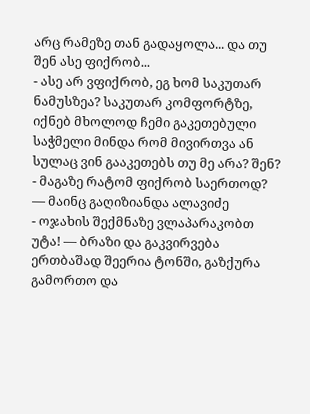არც რამეზე თან გადაყოლა... და თუ შენ ასე ფიქრობ...
- ასე არ ვფიქრობ, ეგ ხომ საკუთარ ნამუსზეა? საკუთარ კომფორტზე, იქნებ მხოლოდ ჩემი გაკეთებული საჭმელი მინდა რომ მივირთვა ან სულაც ვინ გააკეთებს თუ მე არა? შენ?
- მაგაზე რატომ ფიქრობ საერთოდ? — მაინც გაღიზიანდა ალავიძე
- ოჯახის შექმნაზე ვლაპარაკობთ უტა! — ბრაზი და გაკვირვება ერთბაშად შეერია ტონში, გაზქურა გამორთო და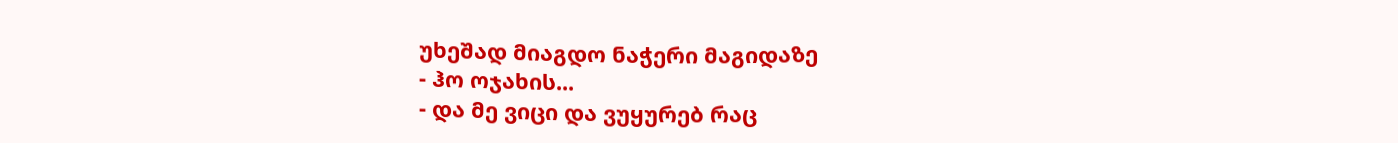უხეშად მიაგდო ნაჭერი მაგიდაზე
- ჰო ოჯახის...
- და მე ვიცი და ვუყურებ რაც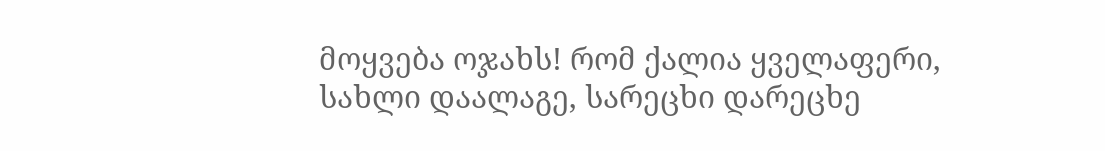მოყვება ოჯახს! რომ ქალია ყველაფერი, სახლი დაალაგე, სარეცხი დარეცხე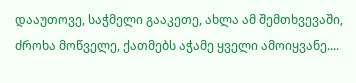დააუთოვე, საჭმელი გააკეთე, ახლა ამ შემთხვევაში, ძროხა მოწველე, ქათმებს აჭამე ყველი ამოიყვანე....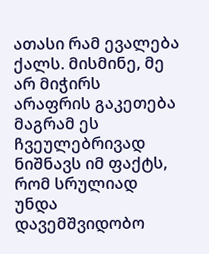ათასი რამ ევალება ქალს. მისმინე, მე არ მიჭირს არაფრის გაკეთება მაგრამ ეს ჩვეულებრივად ნიშნავს იმ ფაქტს, რომ სრულიად უნდა დავემშვიდობო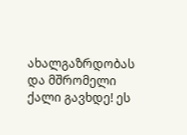ახალგაზრდობას და მშრომელი ქალი გავხდე! ეს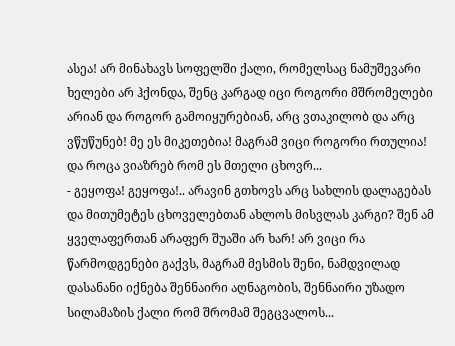ასეა! არ მინახავს სოფელში ქალი, რომელსაც ნამუშევარი ხელები არ ჰქონდა, შენც კარგად იცი როგორი მშრომელები არიან და როგორ გამოიყურებიან, არც ვთაკილობ და არც ვწუწუნებ! მე ეს მიკეთებია! მაგრამ ვიცი როგორი რთულია! და როცა ვიაზრებ რომ ეს მთელი ცხოვრ...
- გეყოფა! გეყოფა!.. არავინ გთხოვს არც სახლის დალაგებას და მითუმეტეს ცხოველებთან ახლოს მისვლას კარგი? შენ ამ ყველაფერთან არაფერ შუაში არ ხარ! არ ვიცი რა წარმოდგენები გაქვს, მაგრამ მესმის შენი, ნამდვილად დასანანი იქნება შენნაირი აღნაგობის, შენნაირი უზადო სილამაზის ქალი რომ შრომამ შეგცვალოს...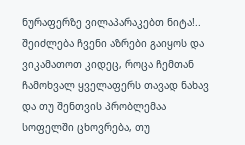ნურაფერზე ვილაპარაკებთ ნიტა!.. შეიძლება ჩვენი აზრები გაიყოს და ვიკამათოთ კიდეც, როცა ჩემთან ჩამოხვალ ყველაფერს თავად ნახავ და თუ შენთვის პრობლემაა სოფელში ცხოვრება, თუ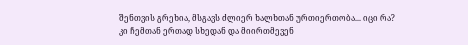შენთვის გრეხია, მსგავს ძლიერ ხალხთან ურთიერთობა... იცი რა? კი ჩემთან ერთად სხედან და მიირთმევენ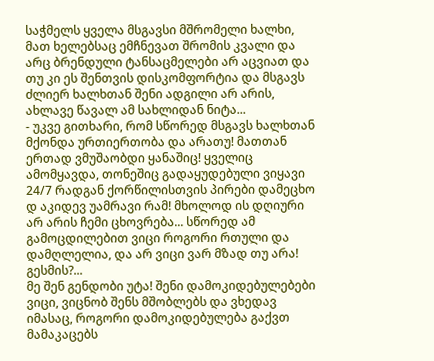საჭმელს ყველა მსგავსი მშრომელი ხალხი, მათ ხელებსაც ემჩნევათ შრომის კვალი და არც ბრენდული ტანსაცმელები არ აცვიათ და თუ კი ეს შენთვის დისკომფორტია და მსგავს ძლიერ ხალხთან შენი ადგილი არ არის, ახლავე წავალ ამ სახლიდან ნიტა...
- უკვე გითხარი, რომ სწორედ მსგავს ხალხთან მქონდა ურთიერთობა და არათუ! მათთან ერთად ვმუშაობდი ყანაშიც! ყველიც ამომყავდა, თონეშიც გადაყუდებული ვიყავი 24/7 რადგან ქორწილისთვის პირები დამეცხო დ აკიდევ უამრავი რამ! მხოლოდ ის დღიური არ არის ჩემი ცხოვრება... სწორედ ამ გამოცდილებით ვიცი როგორი რთული და დამღლელია, და არ ვიცი ვარ მზად თუ არა! გესმის?...
მე შენ გენდობი უტა! შენი დამოკიდებულებები ვიცი, ვიცნობ შენს მშობლებს და ვხედავ იმასაც, როგორი დამოკიდებულება გაქვთ მამაკაცებს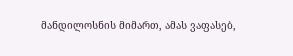მანდილოსნის მიმართ, ამას ვაფასებ,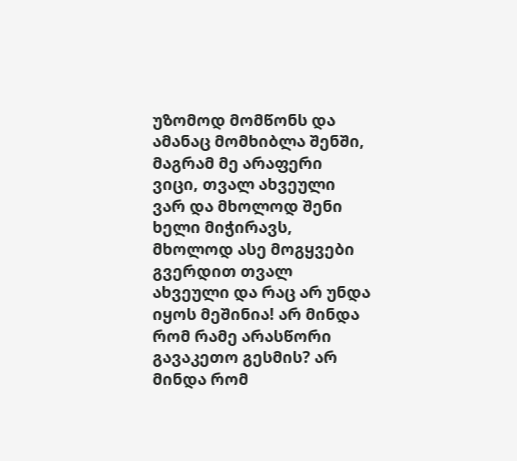უზომოდ მომწონს და ამანაც მომხიბლა შენში, მაგრამ მე არაფერი ვიცი, თვალ ახვეული ვარ და მხოლოდ შენი ხელი მიჭირავს, მხოლოდ ასე მოგყვები გვერდით თვალ ახვეული და რაც არ უნდა იყოს მეშინია! არ მინდა რომ რამე არასწორი გავაკეთო გესმის? არ მინდა რომ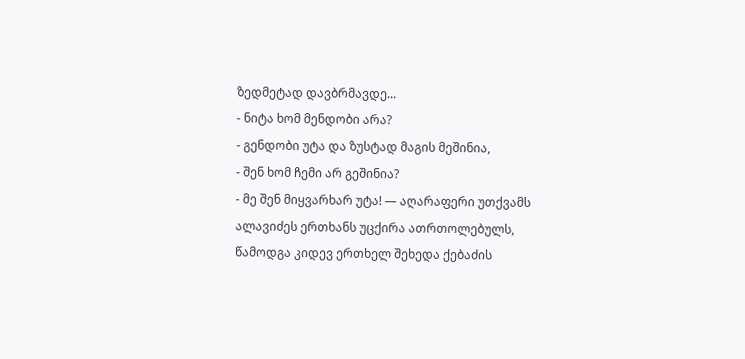ზედმეტად დავბრმავდე...
- ნიტა ხომ მენდობი არა?
- გენდობი უტა და ზუსტად მაგის მეშინია,
- შენ ხომ ჩემი არ გეშინია?
- მე შენ მიყვარხარ უტა! — აღარაფერი უთქვამს ალავიძეს ერთხანს უცქირა ათრთოლებულს, წამოდგა კიდევ ერთხელ შეხედა ქებაძის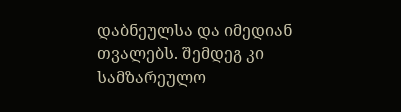დაბნეულსა და იმედიან თვალებს. შემდეგ კი სამზარეულო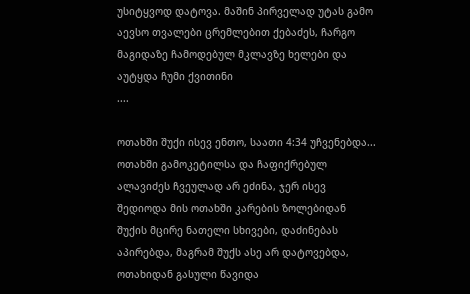უსიტყვოდ დატოვა. მაშინ პირველად უტას გამო აევსო თვალები ცრემლებით ქებაძეს, ჩარგო მაგიდაზე ჩამოდებულ მკლავზე ხელები და აუტყდა ჩუმი ქვითინი
....

ოთახში შუქი ისევ ენთო, საათი 4:34 უჩვენებდა... ოთახში გამოკეტილსა და ჩაფიქრებულ ალავიძეს ჩვეულად არ ეძინა, ჯერ ისევ შედიოდა მის ოთახში კარების ზოლებიდან შუქის მცირე ნათელი სხივები, დაძინებას აპირებდა, მაგრამ შუქს ასე არ დატოვებდა, ოთახიდან გასული წავიდა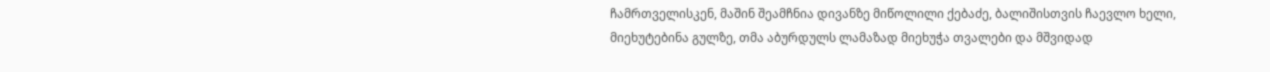ჩამრთველისკენ, მაშინ შეამჩნია დივანზე მიწოლილი ქებაძე, ბალიშისთვის ჩაევლო ხელი, მიეხუტებინა გულზე, თმა აბურდულს ლამაზად მიეხუჭა თვალები და მშვიდად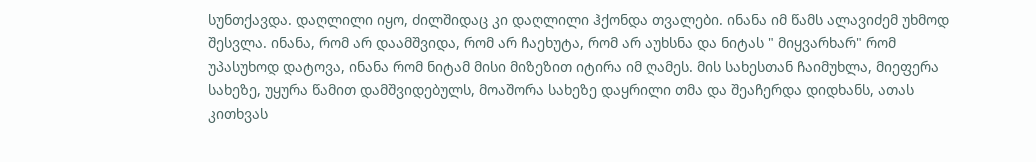სუნთქავდა. დაღლილი იყო, ძილშიდაც კი დაღლილი ჰქონდა თვალები. ინანა იმ წამს ალავიძემ უხმოდ შესვლა. ინანა, რომ არ დაამშვიდა, რომ არ ჩაეხუტა, რომ არ აუხსნა და ნიტას " მიყვარხარ" რომ უპასუხოდ დატოვა, ინანა რომ ნიტამ მისი მიზეზით იტირა იმ ღამეს. მის სახესთან ჩაიმუხლა, მიეფერა სახეზე, უყურა წამით დამშვიდებულს, მოაშორა სახეზე დაყრილი თმა და შეაჩერდა დიდხანს, ათას კითხვას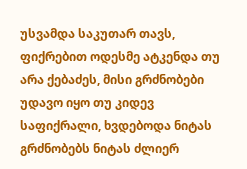უსვამდა საკუთარ თავს, ფიქრებით ოდესმე ატკენდა თუ არა ქებაძეს, მისი გრძნობები უდავო იყო თუ კიდევ საფიქრალი, ხვდებოდა ნიტას გრძნობებს ნიტას ძლიერ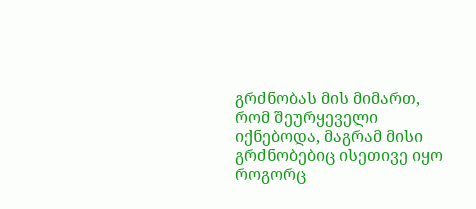გრძნობას მის მიმართ, რომ შეურყეველი იქნებოდა, მაგრამ მისი გრძნობებიც ისეთივე იყო როგორც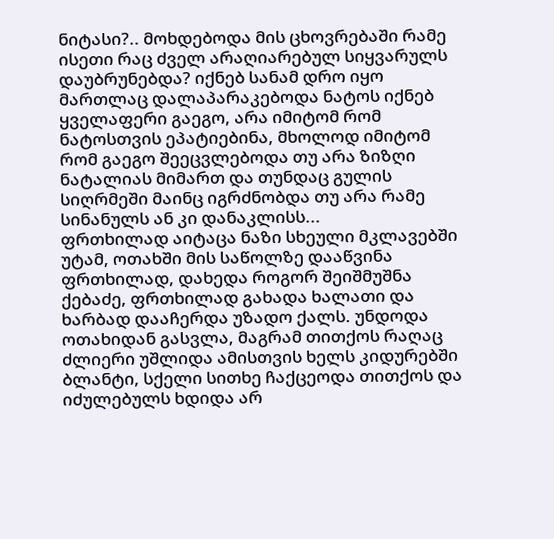ნიტასი?.. მოხდებოდა მის ცხოვრებაში რამე ისეთი რაც ძველ არაღიარებულ სიყვარულს დაუბრუნებდა? იქნებ სანამ დრო იყო მართლაც დალაპარაკებოდა ნატოს იქნებ ყველაფერი გაეგო, არა იმიტომ რომ ნატოსთვის ეპატიებინა, მხოლოდ იმიტომ რომ გაეგო შეეცვლებოდა თუ არა ზიზღი ნატალიას მიმართ და თუნდაც გულის სიღრმეში მაინც იგრძნობდა თუ არა რამე სინანულს ან კი დანაკლისს...
ფრთხილად აიტაცა ნაზი სხეული მკლავებში უტამ, ოთახში მის საწოლზე დააწვინა ფრთხილად, დახედა როგორ შეიშმუშნა ქებაძე, ფრთხილად გახადა ხალათი და ხარბად დააჩერდა უზადო ქალს. უნდოდა ოთახიდან გასვლა, მაგრამ თითქოს რაღაც ძლიერი უშლიდა ამისთვის ხელს კიდურებში ბლანტი, სქელი სითხე ჩაქცეოდა თითქოს და იძულებულს ხდიდა არ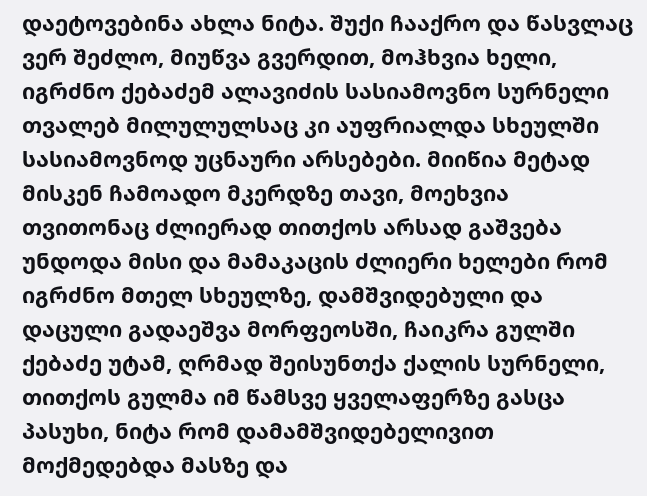დაეტოვებინა ახლა ნიტა. შუქი ჩააქრო და წასვლაც ვერ შეძლო, მიუწვა გვერდით, მოჰხვია ხელი, იგრძნო ქებაძემ ალავიძის სასიამოვნო სურნელი თვალებ მილულულსაც კი აუფრიალდა სხეულში სასიამოვნოდ უცნაური არსებები. მიიწია მეტად მისკენ ჩამოადო მკერდზე თავი, მოეხვია თვითონაც ძლიერად თითქოს არსად გაშვება უნდოდა მისი და მამაკაცის ძლიერი ხელები რომ იგრძნო მთელ სხეულზე, დამშვიდებული და დაცული გადაეშვა მორფეოსში, ჩაიკრა გულში ქებაძე უტამ, ღრმად შეისუნთქა ქალის სურნელი, თითქოს გულმა იმ წამსვე ყველაფერზე გასცა პასუხი, ნიტა რომ დამამშვიდებელივით მოქმედებდა მასზე და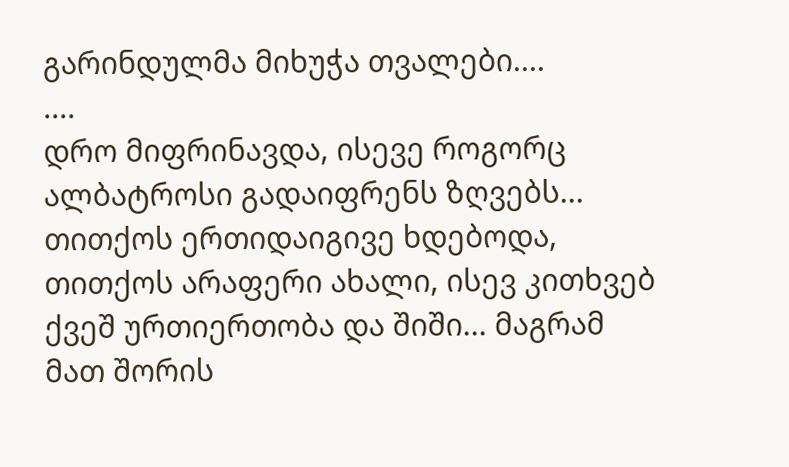გარინდულმა მიხუჭა თვალები....
....
დრო მიფრინავდა, ისევე როგორც ალბატროსი გადაიფრენს ზღვებს... თითქოს ერთიდაიგივე ხდებოდა, თითქოს არაფერი ახალი, ისევ კითხვებ ქვეშ ურთიერთობა და შიში... მაგრამ მათ შორის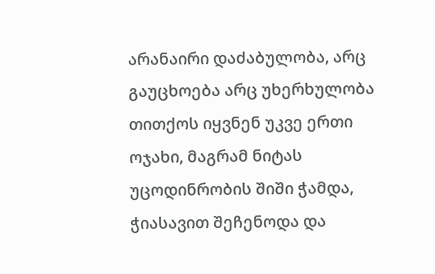არანაირი დაძაბულობა, არც გაუცხოება არც უხერხულობა თითქოს იყვნენ უკვე ერთი ოჯახი, მაგრამ ნიტას უცოდინრობის შიში ჭამდა, ჭიასავით შეჩენოდა და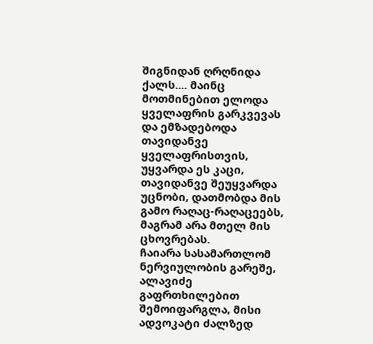შიგნიდან ღრღნიდა ქალს.... მაინც მოთმინებით ელოდა ყველაფრის გარკვევას და ემზადებოდა თავიდანვე ყველაფრისთვის, უყვარდა ეს კაცი, თავიდანვე შეუყვარდა უცნობი, დათმობდა მის გამო რაღაც-რაღაცეებს, მაგრამ არა მთელ მის ცხოვრებას.
ჩაიარა სასამართლომ ნერვიულობის გარეშე, ალავიძე გაფრთხილებით შემოიფარგლა, მისი ადვოკატი ძალზედ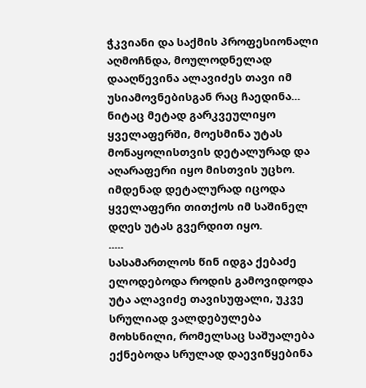ჭკვიანი და საქმის პროფესიონალი აღმოჩნდა, მოულოდნელად დააღწევინა ალავიძეს თავი იმ უსიამოვნებისგან რაც ჩაედინა... ნიტაც მეტად გარკვეულიყო ყველაფერში, მოესმინა უტას მონაყოლისთვის დეტალურად და აღარაფერი იყო მისთვის უცხო. იმდენად დეტალურად იცოდა ყველაფერი თითქოს იმ საშინელ დღეს უტას გვერდით იყო.
.....
სასამართლოს წინ იდგა ქებაძე ელოდებოდა როდის გამოვიდოდა უტა ალავიძე თავისუფალი, უკვე სრულიად ვალდებულება მოხსნილი, რომელსაც საშუალება ექნებოდა სრულად დაევიწყებინა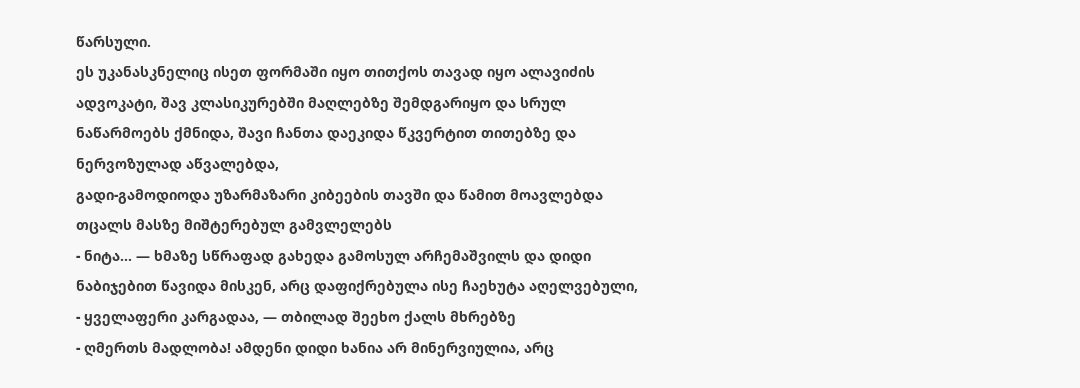წარსული.
ეს უკანასკნელიც ისეთ ფორმაში იყო თითქოს თავად იყო ალავიძის ადვოკატი, შავ კლასიკურებში მაღლებზე შემდგარიყო და სრულ ნაწარმოებს ქმნიდა, შავი ჩანთა დაეკიდა წკვერტით თითებზე და ნერვოზულად აწვალებდა,
გადი-გამოდიოდა უზარმაზარი კიბეების თავში და წამით მოავლებდა თცალს მასზე მიშტერებულ გამვლელებს
- ნიტა... — ხმაზე სწრაფად გახედა გამოსულ არჩემაშვილს და დიდი ნაბიჯებით წავიდა მისკენ, არც დაფიქრებულა ისე ჩაეხუტა აღელვებული,
- ყველაფერი კარგადაა, — თბილად შეეხო ქალს მხრებზე
- ღმერთს მადლობა! ამდენი დიდი ხანია არ მინერვიულია, არც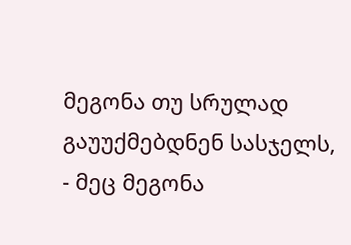მეგონა თუ სრულად გაუუქმებდნენ სასჯელს,
- მეც მეგონა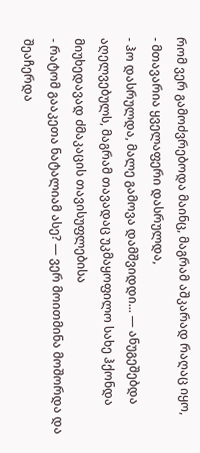რომ ვერ გამოძვრებოდა მაინც, მაგრამ აშკარად რაღაც იყო,
- მთავარია ყველაფერი დასრულდა,
- ჰო დასრულდა, მალე გამოვა დამშვიდდი... — ანუგეშებდა აღელვებულს, მაგრამ თავადაც უკმაყოფილო სახე ჰქონდა მიუხედავად ძმაკაცის თავისუფლებისა
- რატომ გააკეთა ნატალიამ ასე? — ვერ მოითმინა მოშორდა და შეაჩერდა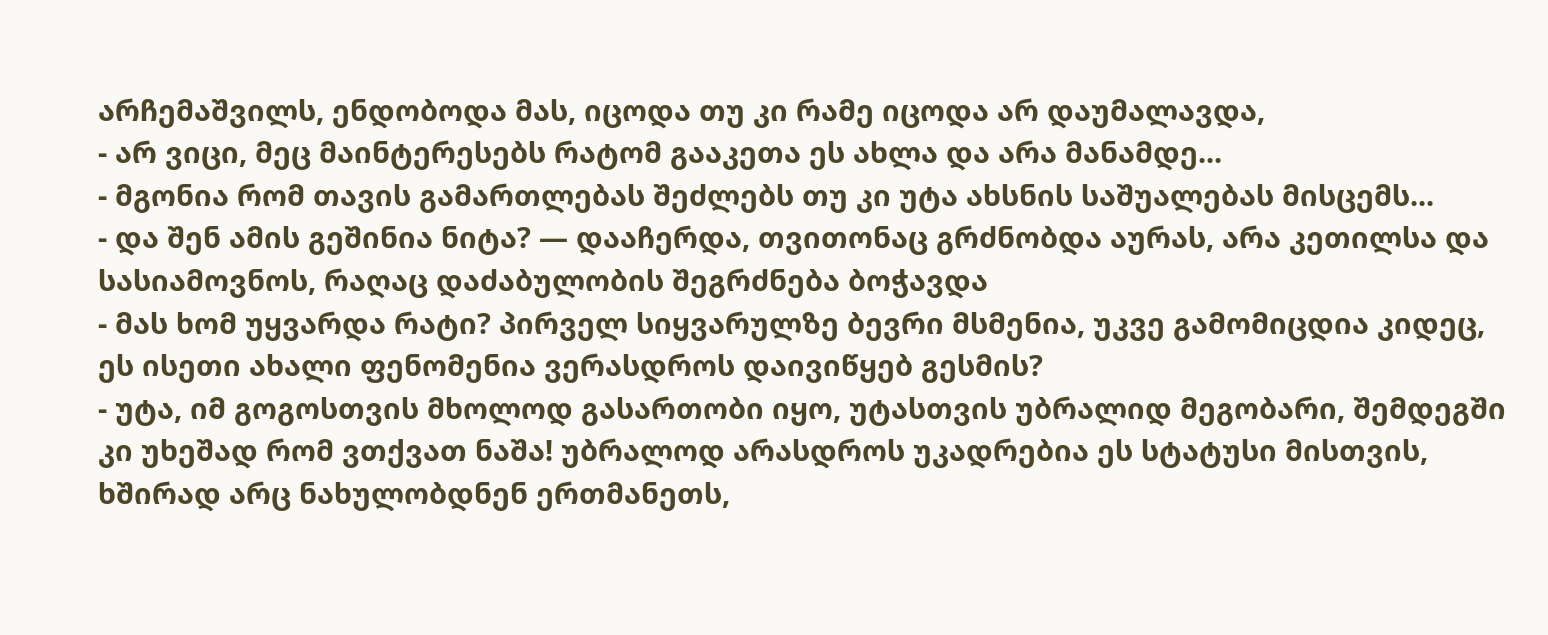არჩემაშვილს, ენდობოდა მას, იცოდა თუ კი რამე იცოდა არ დაუმალავდა,
- არ ვიცი, მეც მაინტერესებს რატომ გააკეთა ეს ახლა და არა მანამდე...
- მგონია რომ თავის გამართლებას შეძლებს თუ კი უტა ახსნის საშუალებას მისცემს...
- და შენ ამის გეშინია ნიტა? — დააჩერდა, თვითონაც გრძნობდა აურას, არა კეთილსა და სასიამოვნოს, რაღაც დაძაბულობის შეგრძნება ბოჭავდა
- მას ხომ უყვარდა რატი? პირველ სიყვარულზე ბევრი მსმენია, უკვე გამომიცდია კიდეც, ეს ისეთი ახალი ფენომენია ვერასდროს დაივიწყებ გესმის?
- უტა, იმ გოგოსთვის მხოლოდ გასართობი იყო, უტასთვის უბრალიდ მეგობარი, შემდეგში კი უხეშად რომ ვთქვათ ნაშა! უბრალოდ არასდროს უკადრებია ეს სტატუსი მისთვის, ხშირად არც ნახულობდნენ ერთმანეთს,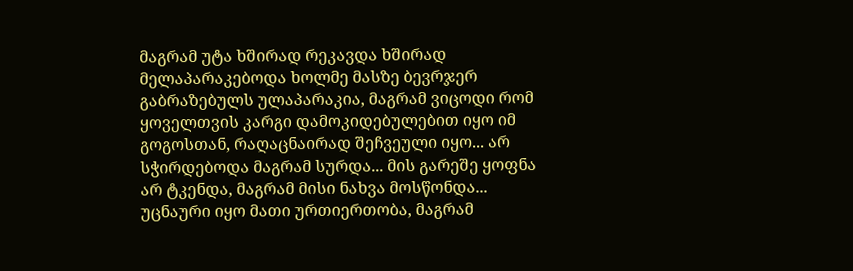მაგრამ უტა ხშირად რეკავდა ხშირად მელაპარაკებოდა ხოლმე მასზე ბევრჯერ გაბრაზებულს ულაპარაკია, მაგრამ ვიცოდი რომ ყოველთვის კარგი დამოკიდებულებით იყო იმ გოგოსთან, რაღაცნაირად შეჩვეული იყო... არ სჭირდებოდა მაგრამ სურდა... მის გარეშე ყოფნა არ ტკენდა, მაგრამ მისი ნახვა მოსწონდა... უცნაური იყო მათი ურთიერთობა, მაგრამ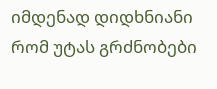იმდენად დიდხნიანი რომ უტას გრძნობები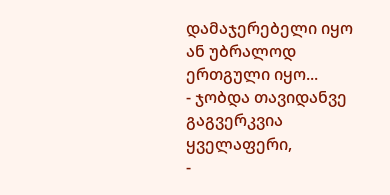დამაჯერებელი იყო ან უბრალოდ ერთგული იყო...
- ჯობდა თავიდანვე გაგვერკვია ყველაფერი,
-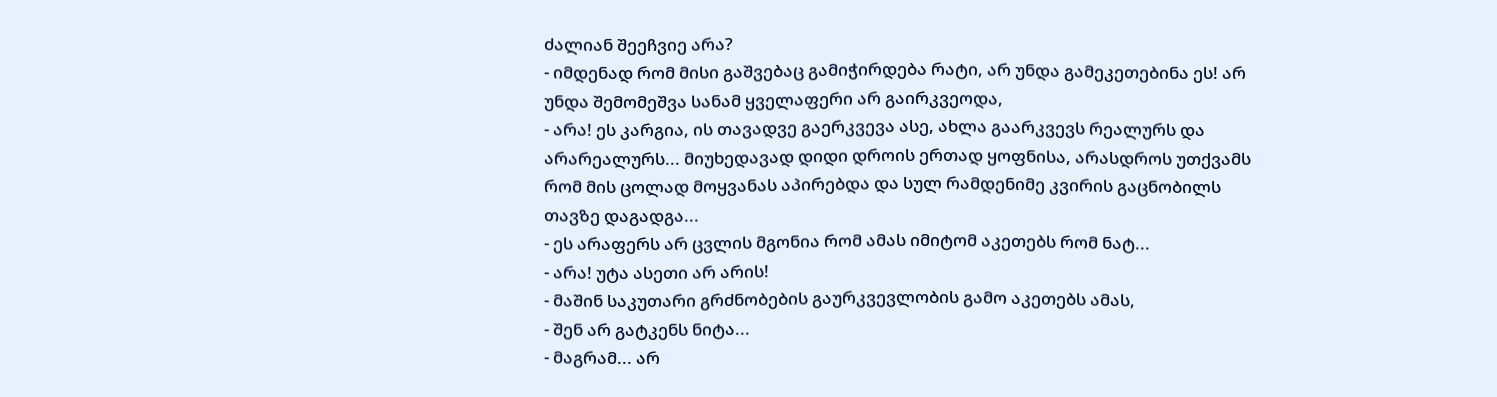ძალიან შეეჩვიე არა?
- იმდენად რომ მისი გაშვებაც გამიჭირდება რატი, არ უნდა გამეკეთებინა ეს! არ უნდა შემომეშვა სანამ ყველაფერი არ გაირკვეოდა,
- არა! ეს კარგია, ის თავადვე გაერკვევა ასე, ახლა გაარკვევს რეალურს და არარეალურს... მიუხედავად დიდი დროის ერთად ყოფნისა, არასდროს უთქვამს რომ მის ცოლად მოყვანას აპირებდა და სულ რამდენიმე კვირის გაცნობილს თავზე დაგადგა...
- ეს არაფერს არ ცვლის მგონია რომ ამას იმიტომ აკეთებს რომ ნატ...
- არა! უტა ასეთი არ არის!
- მაშინ საკუთარი გრძნობების გაურკვევლობის გამო აკეთებს ამას,
- შენ არ გატკენს ნიტა...
- მაგრამ... არ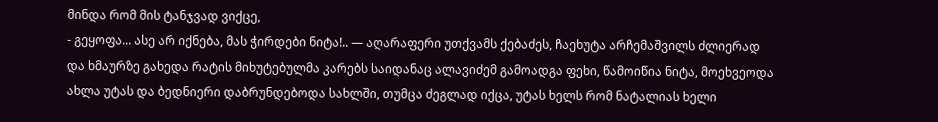მინდა რომ მის ტანჯვად ვიქცე,
- გეყოფა... ასე არ იქნება, მას ჭირდები ნიტა!.. — აღარაფერი უთქვამს ქებაძეს, ჩაეხუტა არჩემაშვილს ძლიერად და ხმაურზე გახედა რატის მიხუტებულმა კარებს საიდანაც ალავიძემ გამოადგა ფეხი, წამოიწია ნიტა, მოეხვეოდა ახლა უტას და ბედნიერი დაბრუნდებოდა სახლში, თუმცა ძეგლად იქცა, უტას ხელს რომ ნატალიას ხელი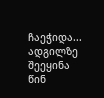ჩაეჭიდა... ადგილზე შეეყინა წინ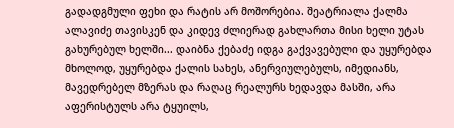გადადგმული ფეხი და რატის არ მოშორებია. შეატრიალა ქალმა ალავიძე თავისკენ და კიდევ ძლიერად გახლართა მისი ხელი უტას გახურებულ ხელში... დაიბნა ქებაძე იდგა გაქვავებული და უყურებდა მხოლოდ, უყურებდა ქალის სახეს, ანერვიულებულს, იმედიანს, მავედრებელ მზერას და რაღაც რეალურს ხედავდა მასში, არა აფერისტულს არა ტყუილს,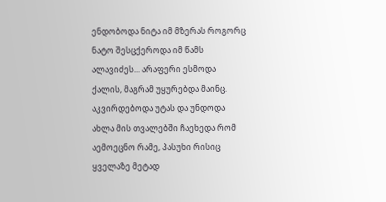ენდობოდა ნიტა იმ მზერას როგორც ნატო შესცქეროდა იმ წამს ალავიძეს... არაფერი ესმოდა ქალის, მაგრამ უყურებდა მაინც. აკვირდებოდა უტას და უნდოდა ახლა მის თვალებში ჩაეხედა რომ აემოეცნო რამე, პასუხი რისიც ყველაზე მეტად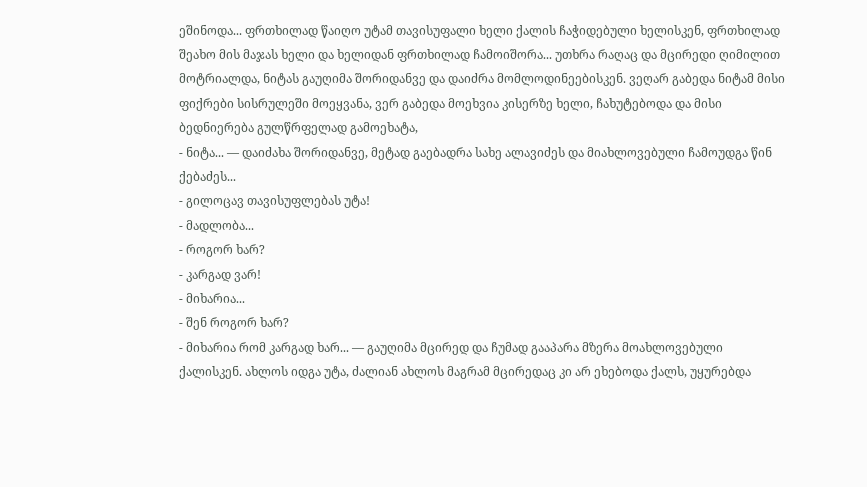ეშინოდა... ფრთხილად წაიღო უტამ თავისუფალი ხელი ქალის ჩაჭიდებული ხელისკენ, ფრთხილად შეახო მის მაჯას ხელი და ხელიდან ფრთხილად ჩამოიშორა... უთხრა რაღაც და მცირედი ღიმილით მოტრიალდა, ნიტას გაუღიმა შორიდანვე და დაიძრა მომლოდინეებისკენ. ვეღარ გაბედა ნიტამ მისი ფიქრები სისრულეში მოეყვანა, ვერ გაბედა მოეხვია კისერზე ხელი, ჩახუტებოდა და მისი ბედნიერება გულწრფელად გამოეხატა,
- ნიტა... — დაიძახა შორიდანვე, მეტად გაებადრა სახე ალავიძეს და მიახლოვებული ჩამოუდგა წინ ქებაძეს...
- გილოცავ თავისუფლებას უტა!
- მადლობა...
- როგორ ხარ?
- კარგად ვარ!
- მიხარია...
- შენ როგორ ხარ?
- მიხარია რომ კარგად ხარ... — გაუღიმა მცირედ და ჩუმად გააპარა მზერა მოახლოვებული ქალისკენ. ახლოს იდგა უტა, ძალიან ახლოს მაგრამ მცირედაც კი არ ეხებოდა ქალს, უყურებდა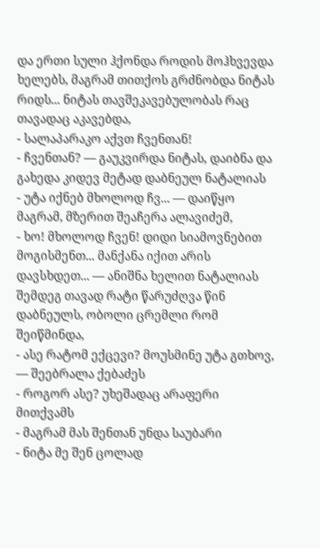და ერთი სული ჰქონდა როდის მოჰხვევდა ხელებს, მაგრამ თითქოს გრძნობდა ნიტას რიდს... ნიტას თავშეკავებულობას რაც თავადაც აკავებდა,
- სალაპარაკო აქვთ ჩვენთან!
- ჩვენთან? — გაუკვირდა ნიტას, დაიბნა და გახედა კიდევ მეტად დაბნეულ ნატალიას
- უტა იქნებ მხოლოდ ჩვ... — დაიწყო მაგრამ, მზერით შეაჩერა ალავიძემ,
- ხო! მხოლოდ ჩვენ! დიდი სიამოვნებით მოგისმენთ... მანქანა იქით არის დავსხდეთ... — ანიშნა ხელით ნატალიას შემდეგ თავად რატი წარუძღვა წინ დაბნეულს, ობოლი ცრემლი რომ შეიწმინდა,
- ასე რატომ ექცევი? მოუსმინე უტა გთხოვ, — შეებრალა ქებაძეს
- როგორ ასე? უხეშადაც არაფერი მითქვამს
- მაგრამ მას შენთან უნდა საუბარი
- ნიტა მე შენ ცოლად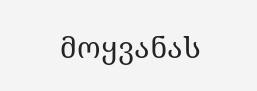მოყვანას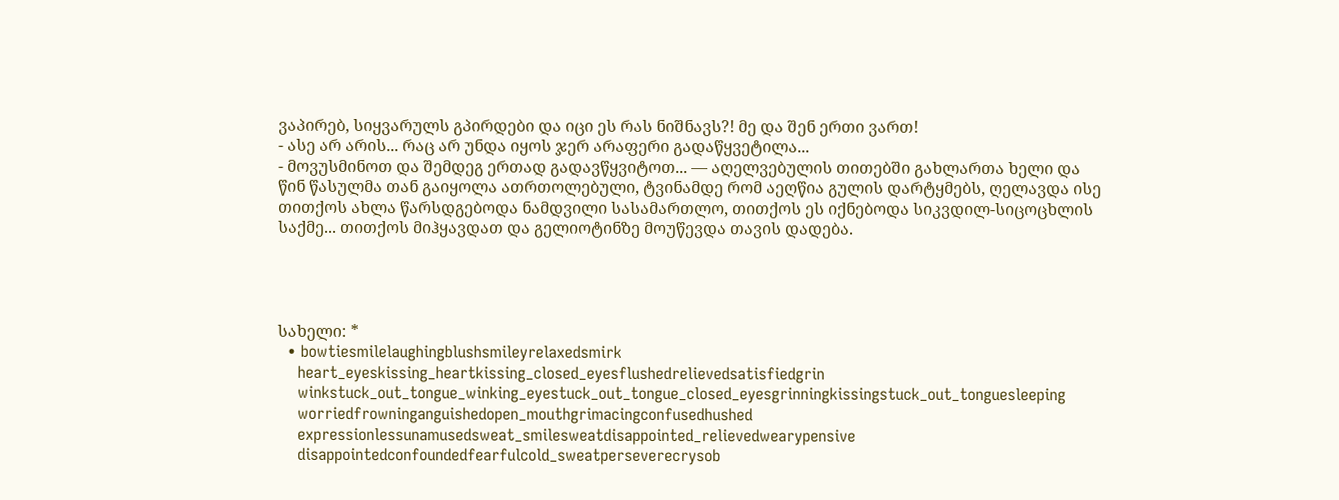ვაპირებ, სიყვარულს გპირდები და იცი ეს რას ნიშნავს?! მე და შენ ერთი ვართ!
- ასე არ არის... რაც არ უნდა იყოს ჯერ არაფერი გადაწყვეტილა...
- მოვუსმინოთ და შემდეგ ერთად გადავწყვიტოთ... — აღელვებულის თითებში გახლართა ხელი და წინ წასულმა თან გაიყოლა ათრთოლებული, ტვინამდე რომ აეღწია გულის დარტყმებს, ღელავდა ისე თითქოს ახლა წარსდგებოდა ნამდვილი სასამართლო, თითქოს ეს იქნებოდა სიკვდილ-სიცოცხლის საქმე... თითქოს მიჰყავდათ და გელიოტინზე მოუწევდა თავის დადება.




სახელი: *
  • bowtiesmilelaughingblushsmileyrelaxedsmirk
    heart_eyeskissing_heartkissing_closed_eyesflushedrelievedsatisfiedgrin
    winkstuck_out_tongue_winking_eyestuck_out_tongue_closed_eyesgrinningkissingstuck_out_tonguesleeping
    worriedfrowninganguishedopen_mouthgrimacingconfusedhushed
    expressionlessunamusedsweat_smilesweatdisappointed_relievedwearypensive
    disappointedconfoundedfearfulcold_sweatperseverecrysob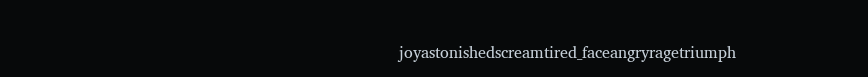joyastonishedscreamtired_faceangryragetriumph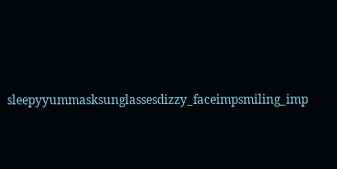sleepyyummasksunglassesdizzy_faceimpsmiling_imp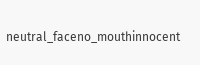neutral_faceno_mouthinnocent